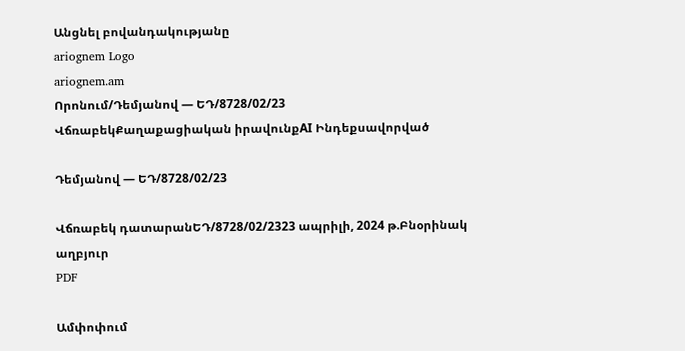Անցնել բովանդակությանը
ariognem Logo
ariognem.am
Որոնում/Դեմյանով — ԵԴ/8728/02/23
ՎճռաբեկՔաղաքացիական իրավունքAI Ինդեքսավորված

Դեմյանով — ԵԴ/8728/02/23

Վճռաբեկ դատարանԵԴ/8728/02/2323 ապրիլի, 2024 թ.Բնօրինակ աղբյուր
PDF

Ամփոփում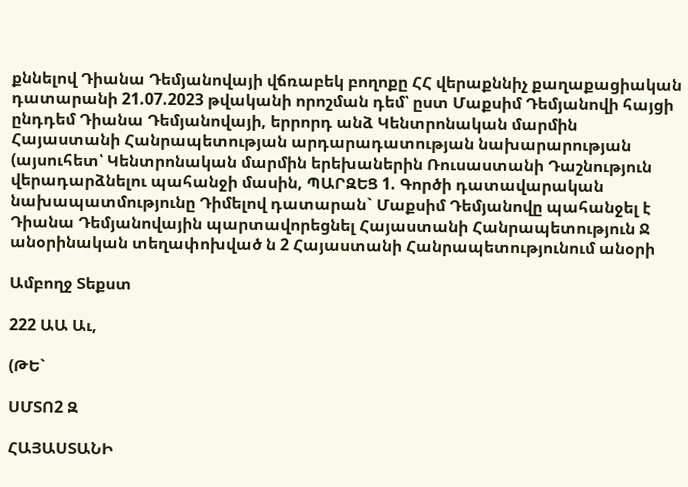քննելով Դիանա Դեմյանովայի վճռաբեկ բողոքը ՀՀ վերաքննիչ քաղաքացիական դատարանի 21.07.2023 թվականի որոշման դեմ՝ ըստ Մաքսիմ Դեմյանովի հայցի ընդդեմ Դիանա Դեմյանովայի, երրորդ անձ Կենտրոնական մարմին Հայաստանի Հանրապետության արդարադատության նախարարության (այսուհետ՝ Կենտրոնական մարմին երեխաներին Ռուսաստանի Դաշնություն վերադարձնելու պահանջի մասին, ՊԱՐԶԵՑ 1. Գործի դատավարական նախապատմությունը Դիմելով դատարան` Մաքսիմ Դեմյանովը պահանջել է Դիանա Դեմյանովային պարտավորեցնել Հայաստանի Հանրապետություն Ջ անօրինական տեղափոխված ն 2 Հայաստանի Հանրապետությունում անօրի

Ամբողջ Տեքստ

222 ԱԱ Աւ,

(ԹԵ`

ՍՄՏՈ2 Զ

ՀԱՅԱՍՏԱՆԻ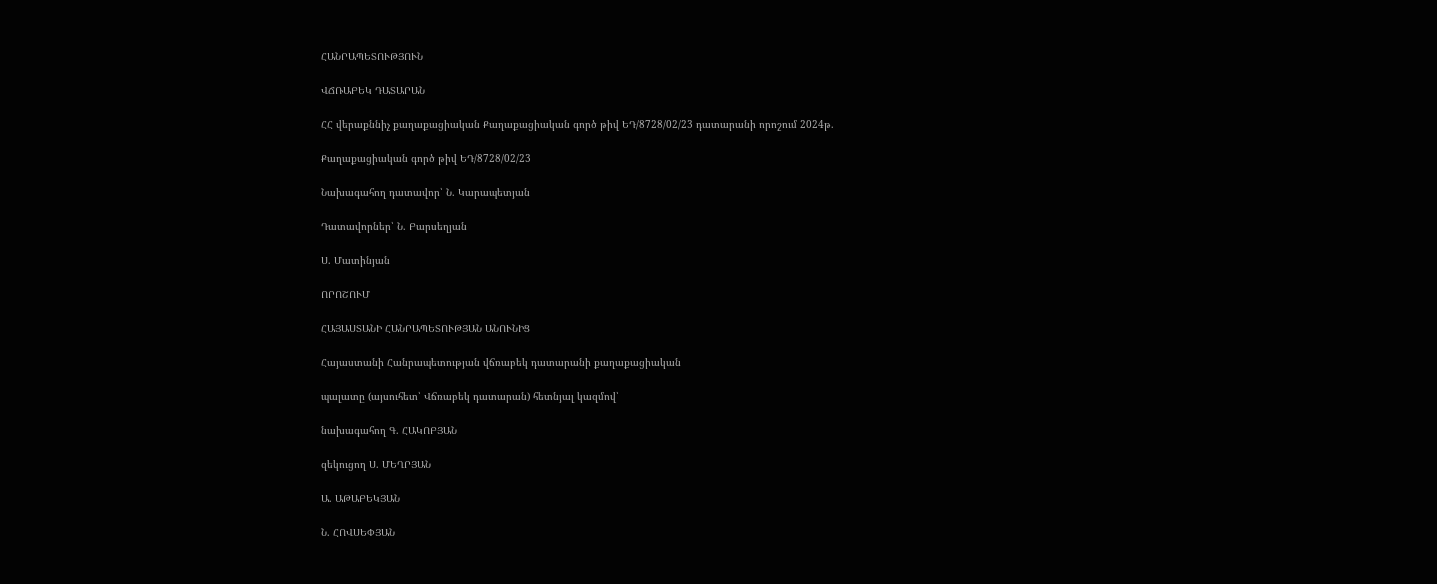ՀԱՆՐԱՊԵՏՈՒԹՅՈՒՆ

ՎՃՌԱԲԵԿ ԴԱՏԱՐԱՆ

ՀՀ վերաքննիչ քաղաքացիական Քաղաքացիական գործ թիվ ԵԴ/8728/02/23 դատարանի որոշում 2024թ.

Քաղաքացիական գործ թիվ ԵԴ/8728/02/23

Նախագահող դատավոր՝ Ն. Կարապետյան

Դատավորներ՝ Ն. Բարսեղյան

Ս. Մատինյան

ՈՐՈՇՈՒՄ

ՀԱՅԱՍՏԱՆԻ ՀԱՆՐԱՊԵՏՈՒԹՅԱՆ ԱՆՈՒՆԻՑ

Հայաստանի Հանրապետության վճռաբեկ դատարանի քաղաքացիական

պալատը (այսուհետ՝ Վճռաբեկ դատարան) հետնյալ կազմով՝

նախագահող Գ. ՀԱԿՈԲՅԱՆ

զեկուցող Ս. ՄԵՂՐՅԱՆ

Ա. ԱԹԱԲԵԿՅԱՆ

Ն. ՀՈՎՍԵՓՅԱՆ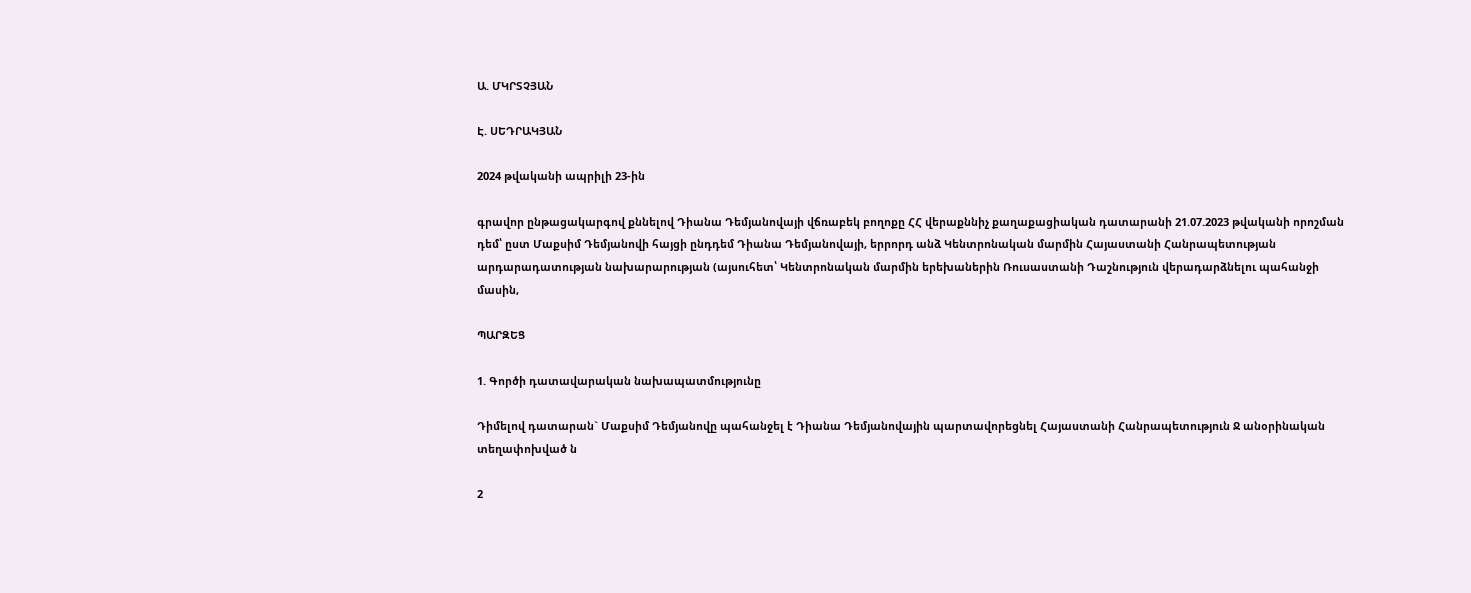Ա. ՄԿՐՏՉՅԱՆ

Է. ՍԵԴՐԱԿՅԱՆ

2024 թվականի ապրիլի 23-ին

գրավոր ընթացակարգով քննելով Դիանա Դեմյանովայի վճռաբեկ բողոքը ՀՀ վերաքննիչ քաղաքացիական դատարանի 21.07.2023 թվականի որոշման դեմ՝ ըստ Մաքսիմ Դեմյանովի հայցի ընդդեմ Դիանա Դեմյանովայի, երրորդ անձ Կենտրոնական մարմին Հայաստանի Հանրապետության արդարադատության նախարարության (այսուհետ՝ Կենտրոնական մարմին երեխաներին Ռուսաստանի Դաշնություն վերադարձնելու պահանջի մասին,

ՊԱՐԶԵՑ

1. Գործի դատավարական նախապատմությունը

Դիմելով դատարան` Մաքսիմ Դեմյանովը պահանջել է Դիանա Դեմյանովային պարտավորեցնել Հայաստանի Հանրապետություն Ջ անօրինական տեղափոխված ն

2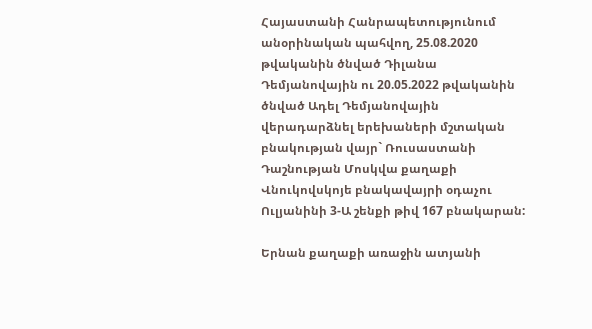Հայաստանի Հանրապետությունում անօրինական պահվող, 25.08.2020 թվականին ծնված Դիլանա Դեմյանովային ու 20.05.2022 թվականին ծնված Ադել Դեմյանովային վերադարձնել երեխաների մշտական բնակության վայր` Ռուսաստանի Դաշնության Մոսկվա քաղաքի Վնուկովսկոյե բնակավայրի օդաչու Ուլյանինի 3-Ա շենքի թիվ 167 բնակարան:

Երնան քաղաքի առաջին ատյանի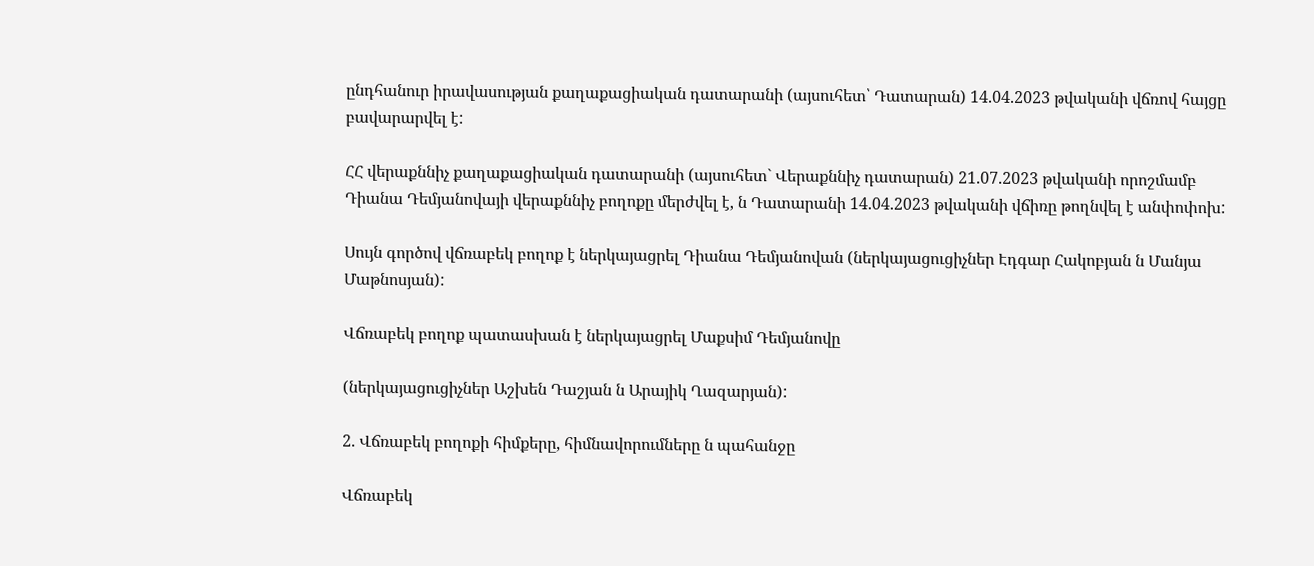ընդհանուր իրավասության քաղաքացիական դատարանի (այսուհետ՝ Դատարան) 14.04.2023 թվականի վճռով հայցը բավարարվել է:

ՀՀ վերաքննիչ քաղաքացիական դատարանի (այսուհետ` Վերաքննիչ դատարան) 21.07.2023 թվականի որոշմամբ Դիանա Դեմյանովայի վերաքննիչ բողոքը մերժվել է, ն Դատարանի 14.04.2023 թվականի վճիռը թողնվել է անփոփոխ:

Սույն գործով վճռաբեկ բողոք է ներկայացրել Դիանա Դեմյանովան (ներկայացուցիչներ Էդգար Հակոբյան ն Մանյա Մաթնոսյան):

Վճռաբեկ բողոք պատասխան է ներկայացրել Մաքսիմ Դեմյանովը

(ներկայացուցիչներ Աշխեն Դաշյան ն Արայիկ Ղազարյան):

2. Վճռաբեկ բողոքի հիմքերը, հիմնավորումները ն պահանջը

Վճռաբեկ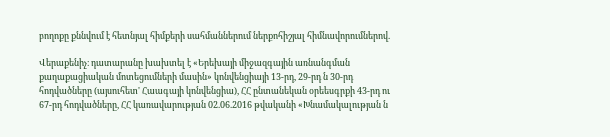բողոքը քննվում է հետնյալ հիմքերի սահմաններում ներքոհիշյալ հիմնավորումներով.

Վերաքենիչ։ դատարանը խախտել է «Երեխայի միջազգային առնանգման քաղաքացիական մոտեցումների մասին» կոնվենցիայի 13-րդ, 29-րդ ն 30-րդ հոդվածները (այսուհետ' Հաագայի կոնվենցիա), ՀՀ ընտանեկան օրեեսգրքի 43-րդ ու 67-րդ հոդվածները, ՀՀ կառավարության 02.06.2016 թվականի «Խնամակալության ն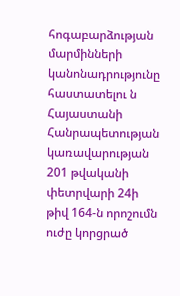հոգաբարձության մարմինների կանոնադրությունը հաստատելու ն Հայաստանի Հանրապետության կառավարության 201 թվականի փետրվարի 24ի թիվ 164-ն որոշումն ուժը կորցրած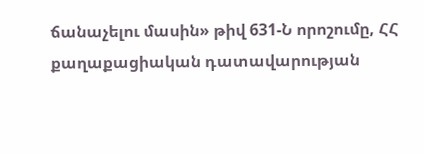ճանաչելու մասին» թիվ 631-Ն որոշումը, ՀՀ քաղաքացիական դատավարության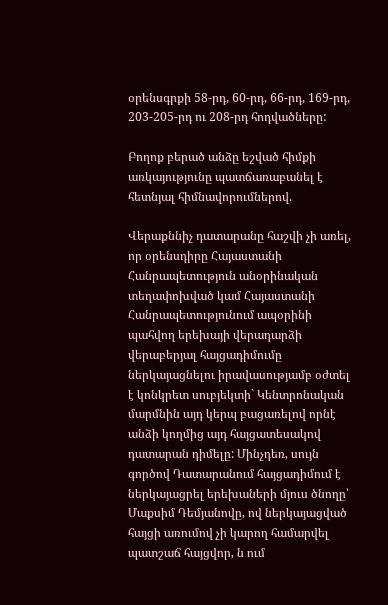օրենսգրքի 58-րդ, 60-րդ, 66-րդ, 169-րդ, 203-205-րդ ու 208-րդ հոդվածները:

Բողոք բերած անձը եշված հիմքի առկայությունը պատճառաբանել է հետնյալ հիմնավորումներով.

Վերաքննիչ դատարանը հաշվի չի առել, որ օրենսդիրը Հայաստանի Հանրապետություն անօրինական տեղափոխված կամ Հայաստանի Հանրապետությունում ապօրինի պահվող երեխայի վերադարձի վերաբերյալ հայցադիմումը ներկայացնելու իրավասությամբ օժտել է կոնկրետ սուբյեկտի` Կենտրոնական մարմնին այդ կերպ բացառելով որնէ անձի կողմից այդ հայցատեսակով դատարան դիմելը: Մինչդեռ, սույն գործով Դատարանում հայցադիմում է ներկայացրել երեխաների մյուս ծնողը՝ Մաքսիմ Դեմյանովը, ով ներկայացված հայցի առումով չի կարող համարվել պատշաճ հայցվոր, ն ում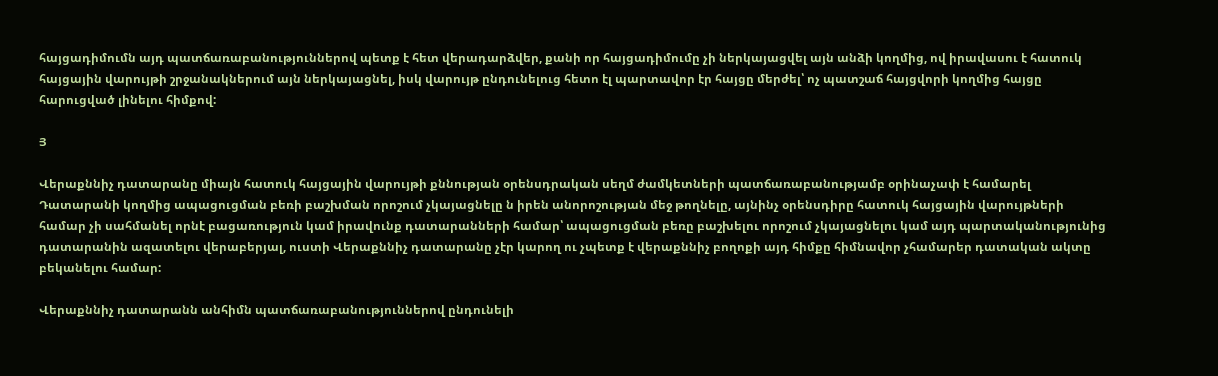հայցադիմումն այդ պատճառաբանություններով պետք է հետ վերադարձվեր, քանի որ հայցադիմումը չի ներկայացվել այն անձի կողմից, ով իրավասու է հատուկ հայցային վարույթի շրջանակներում այն ներկայացնել, իսկ վարույթ ընդունելուց հետո էլ պարտավոր էր հայցը մերժել՝ ոչ պատշաճ հայցվորի կողմից հայցը հարուցված լինելու հիմքով:

Յ

Վերաքննիչ դատարանը միայն հատուկ հայցային վարույթի քննության օրենսդրական սեղմ ժամկետների պատճառաբանությամբ օրինաչափ է համարել Դատարանի կողմից ապացուցման բեռի բաշխման որոշում չկայացնելը ն իրեն անորոշության մեջ թողնելը, այնինչ օրենսդիրը հատուկ հայցային վարույթների համար չի սահմանել որնէ բացառություն կամ իրավունք դատարանների համար՝ ապացուցման բեռը բաշխելու որոշում չկայացնելու կամ այդ պարտականությունից դատարանին ազատելու վերաբերյալ, ուստի Վերաքննիչ դատարանը չէր կարող ու չպետք է վերաքննիչ բողոքի այդ հիմքը հիմնավոր չհամարեր դատական ակտը բեկանելու համար:

Վերաքննիչ դատարանն անհիմն պատճառաբանություններով ընդունելի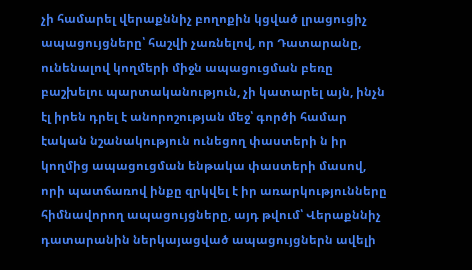չի համարել վերաքննիչ բողոքին կցված լրացուցիչ ապացույցները՝ հաշվի չառնելով, որ Դատարանը, ունենալով կողմերի միջն ապացուցման բեռը բաշխելու պարտականություն, չի կատարել այն, ինչն էլ իրեն դրել է անորոշության մեջ՝ գործի համար էական նշանակություն ունեցող փաստերի ն իր կողմից ապացուցման ենթակա փաստերի մասով, որի պատճառով ինքը զրկվել է իր առարկությունները հիմնավորող ապացույցները, այդ թվում՝ Վերաքննիչ դատարանին ներկայացված ապացույցներն ավելի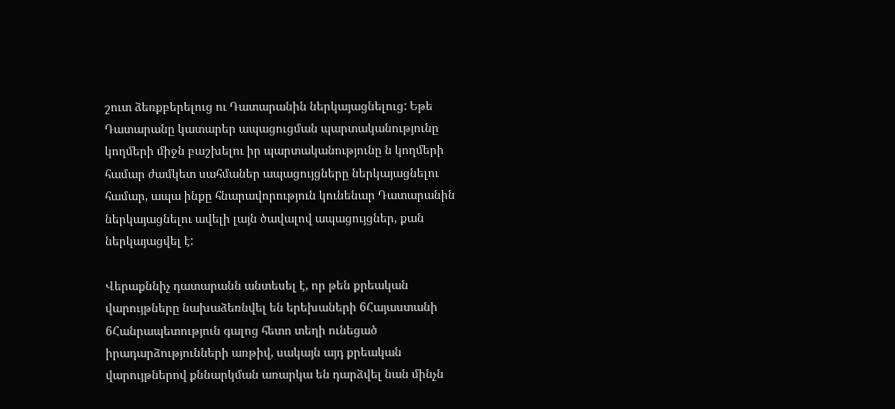շուտ ձեռքբերելուց ու Դատարանին ներկայացնելուց: Եթե Դատարանը կատարեր ապացուցման պարտականությունը կողմերի միջն բաշխելու իր պարտականությունը ն կողմերի համար ժամկետ սահմաներ ապացույցները ներկայացնելու համար, ապա ինքը հնարավորություն կունենար Դատարանին ներկայացնելու ավելի լայն ծավալով ապացույցներ, քան ներկայացվել է:

Վերաքննիչ դատարանն անտեսել է, որ թեն քրեական վարույթները նախաձեռնվել են երեխաների 6Հայաստանի 6Հանրապետություն գալոց հետո տեղի ունեցած իրադարձությունների առթիվ, սակայն այդ քրեական վարույթներով քննարկման առարկա են դարձվել նան մինչն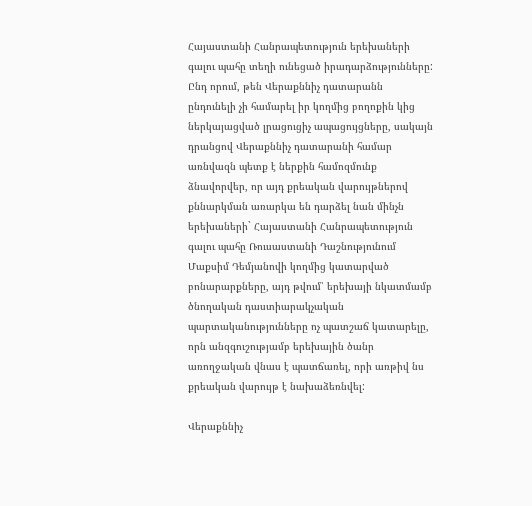Հայաստանի Հանրապետություն երեխաների գալու պահը տեղի ունեցած իրադարձությունները: Ընդ որում, թեն Վերաքննիչ դատարանն ընդունելի չի համարել իր կողմից բողոքին կից ներկայացված լրացուցիչ ապացույցները, սակայն դրանցով Վերաքննիչ դատարանի համար առնվազն պետք է ներքին համոզմունք ձնավորվեր, որ այդ քրեական վարույթներով քննարկման առարկա են դարձել նան մինչն երեխաների` Հայաստանի Հանրապետություն գալու պահը Ռուսաստանի Դաշնությունում Մաքսիմ Դեմյանովի կողմից կատարված բոնարարքները, այդ թվում՝ երեխայի նկատմամբ ծնողական դաստիարակչական պարտականությունները ոչ պատշաճ կատարելը, որն անզգուշությամբ երեխային ծանր առողջական վնաս է պատճառել, որի առթիվ նս քրեական վարույթ է նախաձեռնվել:

Վերաքննիչ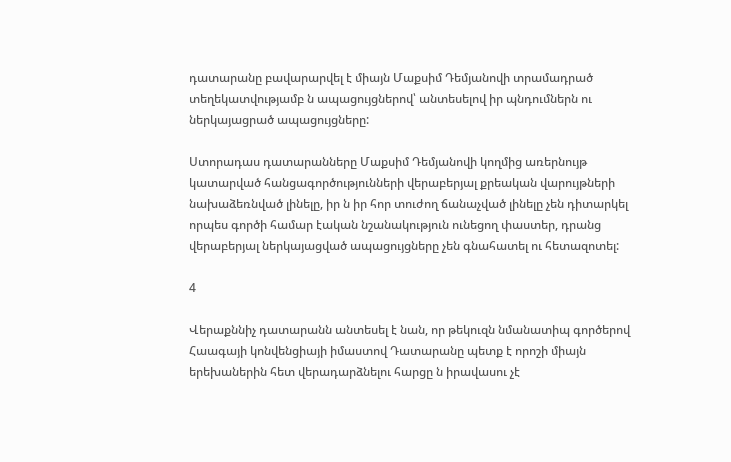դատարանը բավարարվել է միայն Մաքսիմ Դեմյանովի տրամադրած տեղեկատվությամբ ն ապացույցներով՝ անտեսելով իր պնդումներն ու ներկայացրած ապացույցները:

Ստորադաս դատարանները Մաքսիմ Դեմյանովի կողմից առերնույթ կատարված հանցագործությունների վերաբերյալ քրեական վարույթների նախաձեռնված լինելը, իր ն իր հոր տուժող ճանաչված լինելը չեն դիտարկել որպես գործի համար էական նշանակություն ունեցող փաստեր, դրանց վերաբերյալ ներկայացված ապացույցները չեն գնահատել ու հետազոտել:

4

Վերաքննիչ դատարանն անտեսել է նան, որ թեկուզն նմանատիպ գործերով Հաագայի կոնվենցիայի իմաստով Դատարանը պետք է որոշի միայն երեխաներին հետ վերադարձնելու հարցը ն իրավասու չէ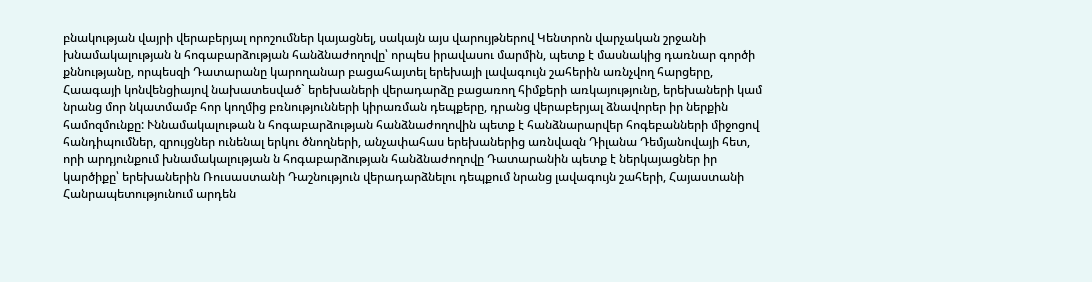բնակության վայրի վերաբերյալ որոշումներ կայացնել, սակայն այս վարույթներով Կենտրոն վարչական շրջանի խնամակալության ն հոգաբարձության հանձնաժողովը՝ որպես իրավասու մարմին, պետք է մասնակից դառնար գործի քննությանը, որպեսզի Դատարանը կարողանար բացահայտել երեխայի լավագույն շահերին առնչվող հարցերը, Հաագայի կոնվենցիայով նախատեսված` երեխաների վերադարձը բացառող հիմքերի առկայությունը, երեխաների կամ նրանց մոր նկատմամբ հոր կողմից բռնությունների կիրառման դեպքերը, դրանց վերաբերյալ ձնավորեր իր ներքին համոզմունքը: Ւննամակալութան ն հոգաբարձության հանձնաժողովին պետք է հանձնարարվեր հոգեբանների միջոցով հանդիպումներ, զրույցներ ունենալ երկու ծնողների, անչափահաս երեխաներից առնվազն Դիլանա Դեմյանովայի հետ, որի արդյունքում խնամակալության ն հոգաբարձության հանձնաժողովը Դատարանին պետք է ներկայացներ իր կարծիքը՝ երեխաներին Ռուսաստանի Դաշնություն վերադարձնելու դեպքում նրանց լավագույն շահերի, Հայաստանի Հանրապետությունում արդեն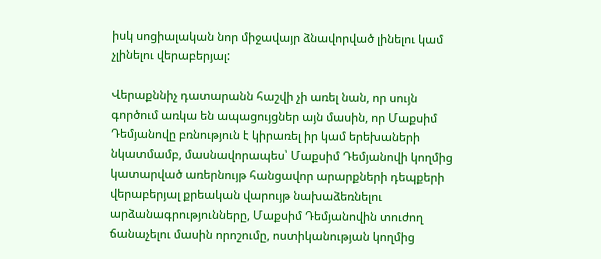իսկ սոցիալական նոր միջավայր ձնավորված լինելու կամ չլինելու վերաբերյալ:

Վերաքննիչ դատարանն հաշվի չի առել նան, որ սույն գործում առկա են ապացույցներ այն մասին, որ Մաքսիմ Դեմյանովը բռնություն է կիրառել իր կամ երեխաների նկատմամբ, մասնավորապես՝ Մաքսիմ Դեմյանովի կողմից կատարված առերնույթ հանցավոր արարքների դեպքերի վերաբերյալ քրեական վարույթ նախաձեռնելու արձանագրությունները, Մաքսիմ Դեմյանովին տուժող ճանաչելու մասին որոշումը, ոստիկանության կողմից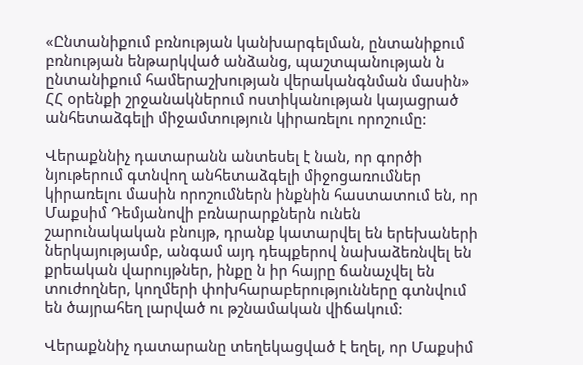«Ընտանիքում բռնության կանխարգելման, ընտանիքում բռնության ենթարկված անձանց, պաշտպանության ն ընտանիքում համերաշխության վերականգնման մասին» ՀՀ օրենքի շրջանակներում ոստիկանության կայացրած անհետաձգելի միջամտություն կիրառելու որոշումը:

Վերաքննիչ դատարանն անտեսել է նան, որ գործի նյութերում գտնվող անհետաձգելի միջոցառումներ կիրառելու մասին որոշումներն ինքնին հաստատում են, որ Մաքսիմ Դեմյանովի բռնարարքներն ունեն շարունակական բնույթ, դրանք կատարվել են երեխաների ներկայությամբ, անգամ այդ դեպքերով նախաձեռնվել են քրեական վարույթներ, ինքը ն իր հայրը ճանաչվել են տուժողներ, կողմերի փոխհարաբերությունները գտնվում են ծայրահեղ լարված ու թշնամական վիճակում:

Վերաքննիչ դատարանը տեղեկացված է եղել, որ Մաքսիմ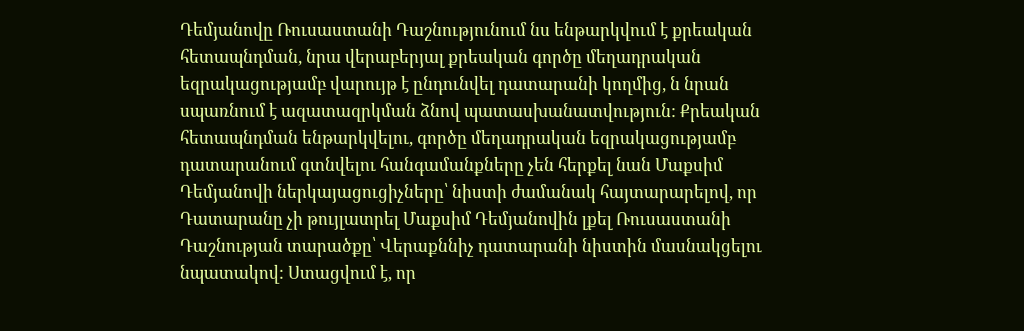Դեմյանովը Ռուսաստանի Դաշնությունում նս ենթարկվում է քրեական հետապնդման, նրա վերաբերյալ քրեական գործը մեղադրական եզրակացությամբ վարույթ է ընդունվել դատարանի կողմից, ն նրան սպառնում է ազատազրկման ձնով պատասխանատվություն: Քրեական հետապնդման ենթարկվելու, գործը մեղադրական եզրակացությամբ դատարանում գտնվելու հանգամանքները չեն հերքել նան Մաքսիմ Դեմյանովի ներկայացուցիչները՝ նիստի ժամանակ հայտարարելով, որ Դատարանը չի թույլատրել Մաքսիմ Դեմյանովին լքել Ռուսաստանի Դաշնության տարածքը՝ Վերաքննիչ դատարանի նիստին մասնակցելու նպատակով: Ստացվում է, որ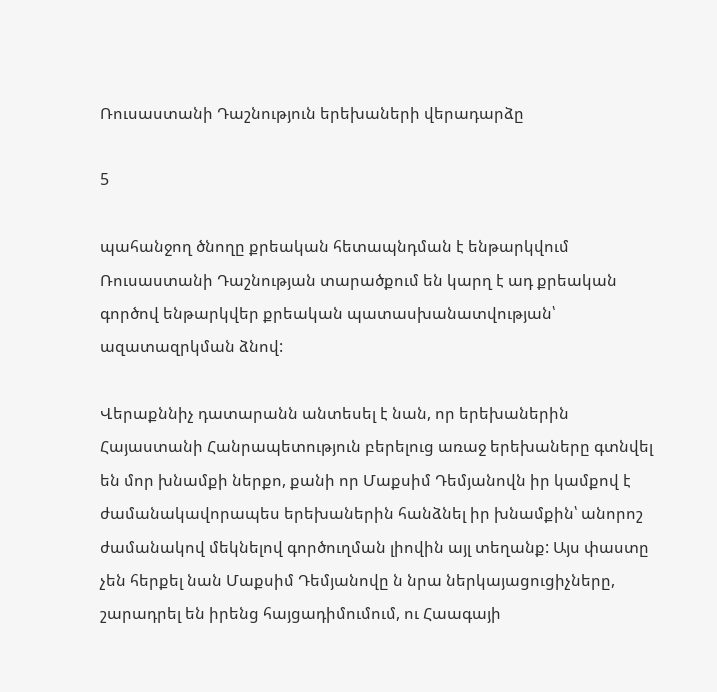Ռուսաստանի Դաշնություն երեխաների վերադարձը

5

պահանջող ծնողը քրեական հետապնդման է ենթարկվում Ռուսաստանի Դաշնության տարածքում են կարղ է ադ քրեական գործով ենթարկվեր քրեական պատասխանատվության՝ ազատազրկման ձնով:

Վերաքննիչ դատարանն անտեսել է նան, որ երեխաներին Հայաստանի Հանրապետություն բերելուց առաջ երեխաները գտնվել են մոր խնամքի ներքո, քանի որ Մաքսիմ Դեմյանովն իր կամքով է ժամանակավորապես երեխաներին հանձնել իր խնամքին՝ անորոշ ժամանակով մեկնելով գործուղման լիովին այլ տեղանք: Այս փաստը չեն հերքել նան Մաքսիմ Դեմյանովը ն նրա ներկայացուցիչները, շարադրել են իրենց հայցադիմումում, ու Հաագայի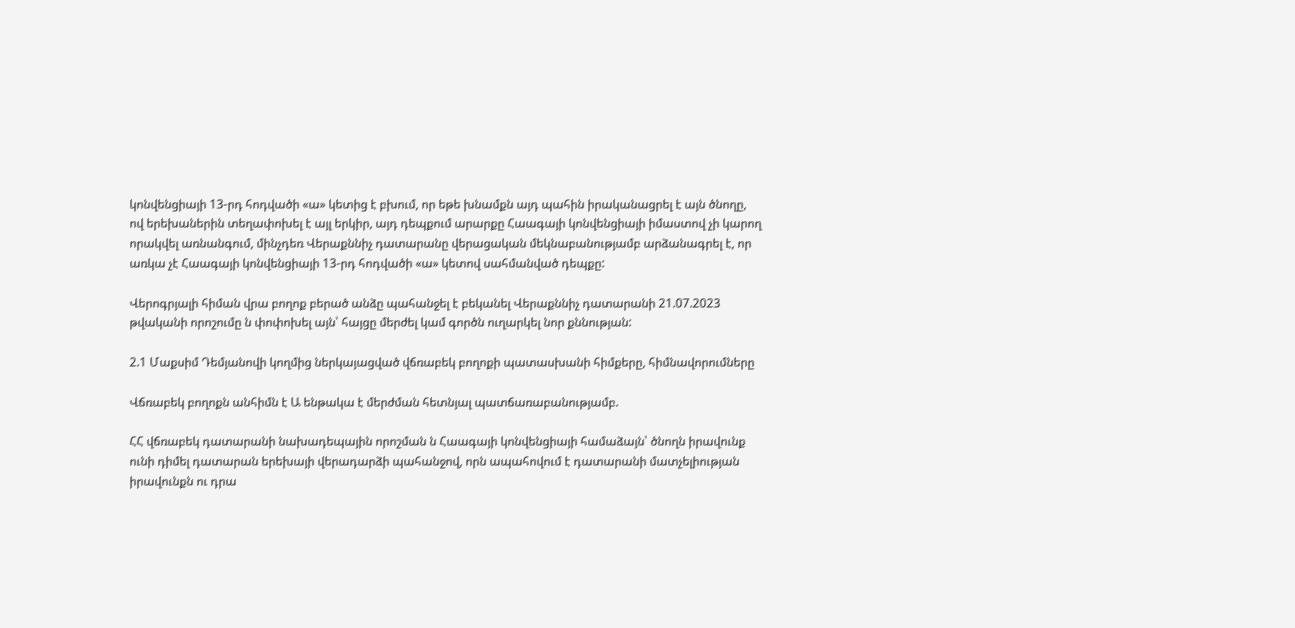կոնվենցիայի 13-րդ հոդվածի «ա» կետից է բխում, որ եթե խնամքն այդ պահին իրականացրել է այն ծնողը, ով երեխաներին տեղափոխել է այլ երկիր, այդ դեպքում արարքը Հաագայի կոնվենցիայի իմաստով չի կարող որակվել առնանգում, մինչդեռ Վերաքննիչ դատարանը վերացական մեկնաբանությամբ արձանագրել է, որ առկա չէ Հաագայի կոնվենցիայի 13-րդ հոդվածի «ա» կետով սահմանված դեպքը:

Վերոգրյալի հիման վրա բողոք բերած անձը պահանջել է բեկանել Վերաքննիչ դատարանի 21.07.2023 թվականի որոշումը ն փոփոխել այն՝ հայցը մերժել կամ գործն ուղարկել նոր քննության:

2.1 Մաքսիմ Դեմյանովի կողմից ներկայացված վճռաբեկ բողոքի պատասխանի հիմքերը, հիմնավորումները

Վճռաբեկ բողոքն անհիմն է Ա ենթակա է մերժման հետնյալ պատճառաբանությամբ.

ՀՀ վճռաբեկ դատարանի նախադեպային որոշման ն Հաագայի կոնվենցիայի համաձայն՝ ծնողն իրավունք ունի դիմել դատարան երեխայի վերադարձի պահանջով, որն ապահովում է դատարանի մատչելիության իրավունքն ու դրա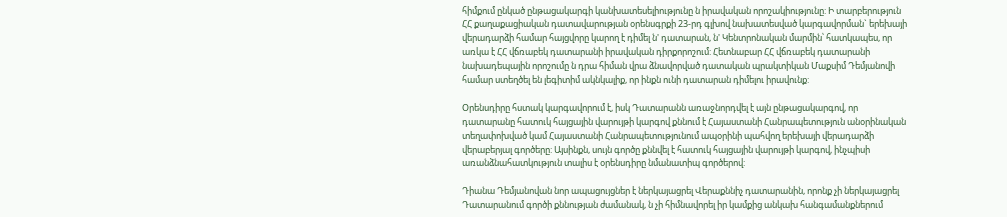հիմքում ընկած ընթացակարգի կանխատեսելիությունը ն իրավական որոշակիությունը: Ի տարբերություն ՀՀ քաղաքացիական դատավարության օրենսգրքի 23-րդ գլխով նախատեսված կարգավորման` երեխայի վերադարձի համար հայցվորը կարող է դիմել ն' դատարան, ն' Կենտրոնական մարմին՝ հատկապես, որ առկա է ՀՀ վճռաբեկ դատարանի իրավական դիրքորոշում: Հետնաբար ՀՀ վճռաբեկ դատարանի նախադեպային որոշումը ն դրա հիման վրա ձնավորված դատական պրակտիկան Մաքսիմ Դեմյանովի համար ստեղծել են լեգիտիմ ակնկալիք, որ ինքն ունի դատարան դիմելու իրավունք:

Օրենսդիրը հստակ կարգավորում է, իսկ Դատարանն առաջնորդվել է այն ընթացակարգով, որ դատարանը հատուկ հայցային վարույթի կարգով քննում է Հայաստանի Հանրապետություն անօրինական տեղափոխված կամ Հայաստանի Հանրապետությունում ապօրինի պահվող երեխայի վերադարձի վերաբերյալ գործերը: Այսինքն, սույն գործը քննվել է հատուկ հայցային վարույթի կարգով, ինչպիսի առանձնահատկություն տալիս է օրենսդիրը նմանատիպ գործերով:

Դիանա Դեմյանովան նոր ապացույցներ է ներկայացրել Վերաքննիչ դատարանին, որոնք չի ներկայացրել Դատարանում գործի քննության ժամանակ, ն չի հիմնավորել իր կամքից անկախ հանգամանքներում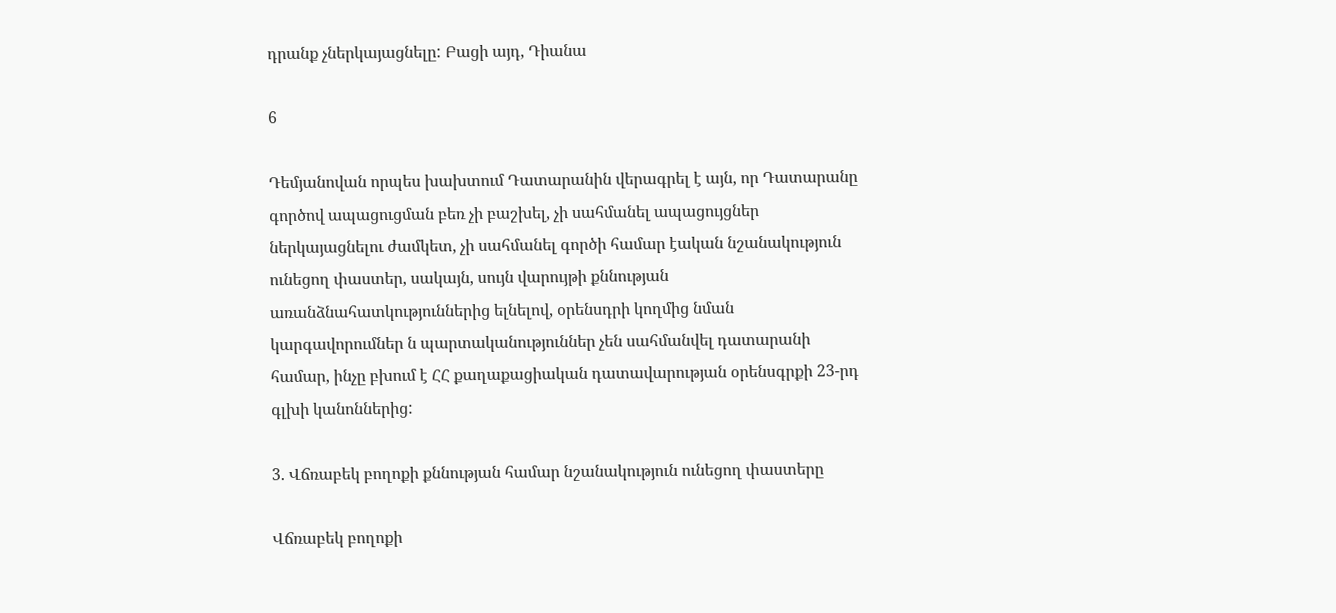դրանք չներկայացնելը: Բացի այդ, Դիանա

6

Դեմյանովան որպես խախտում Դատարանին վերագրել է այն, որ Դատարանը գործով ապացուցման բեռ չի բաշխել, չի սահմանել ապացույցներ ներկայացնելու ժամկետ, չի սահմանել գործի համար էական նշանակություն ունեցող փաստեր, սակայն, սույն վարույթի քննության առանձնահատկություններից ելնելով, օրենսդրի կողմից նման կարգավորումներ ն պարտականություններ չեն սահմանվել դատարանի համար, ինչը բխում է ՀՀ քաղաքացիական դատավարության օրենսգրքի 23-րդ գլխի կանոններից:

3. Վճռաբեկ բողոքի քննության համար նշանակություն ունեցող փաստերը

Վճռաբեկ բողոքի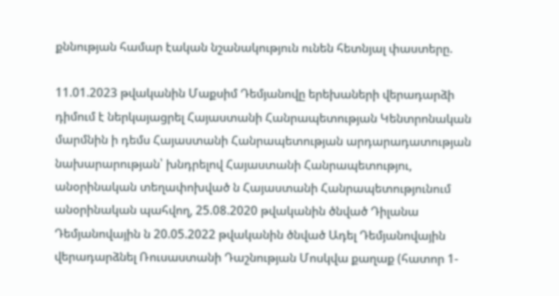քննության համար էական նշանակություն ունեն հետնյալ փաստերը.

11.01.2023 թվականին Մաքսիմ Դեմյանովը երեխաների վերադարձի դիմում է ներկայացրել Հայաստանի Հանրապետության Կենտրոնական մարմնին ի դեմս Հայաստանի Հանրապետության արդարադատության նախարարության՝ խնդրելով Հայաստանի Հանրապետությու, անօրինական տեղափոխված ն Հայաստանի Հանրապետությունում անօրինական պահվող, 25.08.2020 թվականին ծնված Դիլանա Դեմյանովային ն 20.05.2022 թվականին ծնված Ադել Դեմյանովային վերադարձնել Ռուսաստանի Դաշնության Մոսկվա քաղաք (հատոր 1-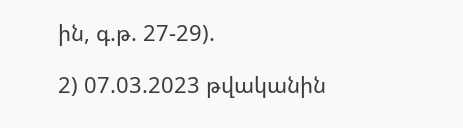ին, գ.թ. 27-29).

2) 07.03.2023 թվականին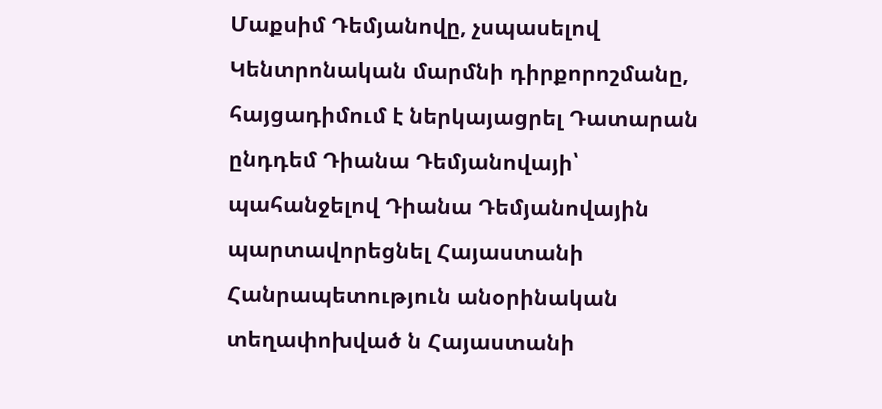Մաքսիմ Դեմյանովը, չսպասելով Կենտրոնական մարմնի դիրքորոշմանը, հայցադիմում է ներկայացրել Դատարան ընդդեմ Դիանա Դեմյանովայի՝ պահանջելով Դիանա Դեմյանովային պարտավորեցնել Հայաստանի Հանրապետություն անօրինական տեղափոխված ն Հայաստանի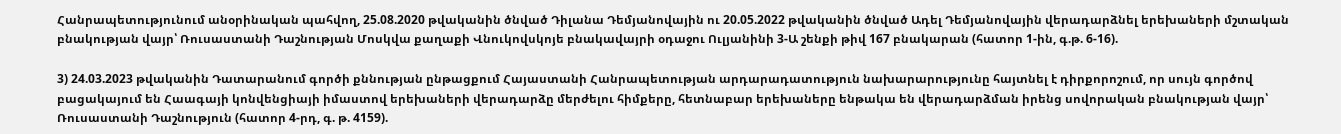Հանրապետությունում անօրինական պահվող, 25.08.2020 թվականին ծնված Դիլանա Դեմյանովային ու 20.05.2022 թվականին ծնված Ադել Դեմյանովային վերադարձնել երեխաների մշտական բնակության վայր՝ Ռուսաստանի Դաշնության Մոսկվա քաղաքի Վնուկովսկոյե բնակավայրի օդաջու Ուլյանինի 3-Ա շենքի թիվ 167 բնակարան (հատոր 1-ին, գ.թ. 6-16).

3) 24.03.2023 թվականին Դատարանում գործի քննության ընթացքում Հայաստանի Հանրապետության արդարադատություն նախարարությունը հայտնել է դիրքորոշում, որ սույն գործով բացակայում են Հաագայի կոնվենցիայի իմաստով երեխաների վերադարձը մերժելու հիմքերը, հետնաբար երեխաները ենթակա են վերադարձման իրենց սովորական բնակության վայր՝ Ռուսաստանի Դաշնություն (հատոր 4-րդ, գ. թ. 4159).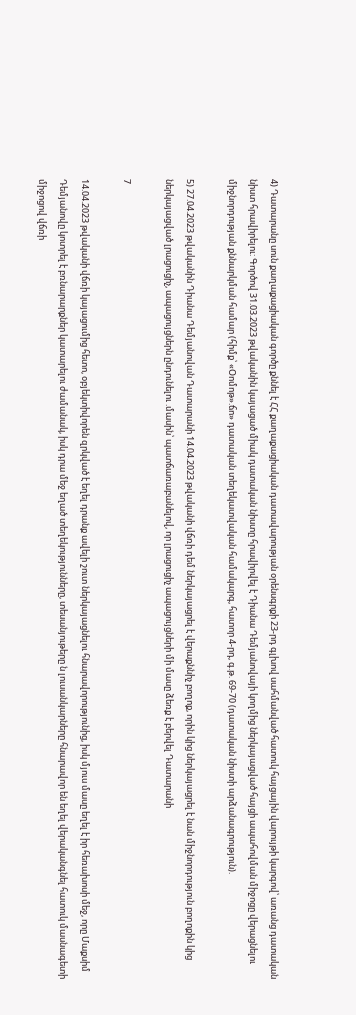4) Դատարանը սուն քաղաքացիական գործը քննել է ՀՀ քաղաքացիական դատավարության օրենսգրքի 23-րդ գլխով սահմանված հատուկ հայցային վարույթի կարգով՝ առանց դատական նիստ հրավիրելու: Գործով 31.03.2023 թվականին կայացած միակ դատական նիստը հրավիրվել է Դիանա Դեմյանովայի կողմից ներկայացված հայցի ապահովման միջոցը վերացնելու միջնորդության քննարկման համար (հիմք՝ «Օոմոթ».ճո» դատական տեղեկատվական համակարգ, հատոր 4-րդ, գ.թ. 69-70 (դատական նիստի արձանագրություն).

5) 27.04.2023 թվականին Դիանա Դեմյանովան Դատարանի 14.04.2023 թվականի վճռի դեմ ներկայացրել է վերաքննիչ բողոք, որին կից ներկայացրել է նան միջնորդություն բողոքին կից ներկայացված լրացուցիչ, ապացույցներն ընդունելու .մասին՝ պատճառաբանելով, որ լրացուցիչ ապացույցների մի մասը ձեռք է բերվել Դատարանի

7

14.04.2023 թվականի վճռի կայացումից հետո, օբյեկտիվորեն զրկված է եղել դրանք ավելի շուտ ներկայացնելու հնարավորությունից, իսկ մյուս մասը եղել է իր հեռախոսի մեջ, որը Մաքսիմ Դեմյանովը կոտրել է բռնարարքներ կատարելու ժամանակ, իսկ դրա մեջ եղած տեղեկությունները, տեսանյութերը ն լուսանկարները հնարավոր են եղել վերականգնել հատուկ մասնագետի միջոցով վճռի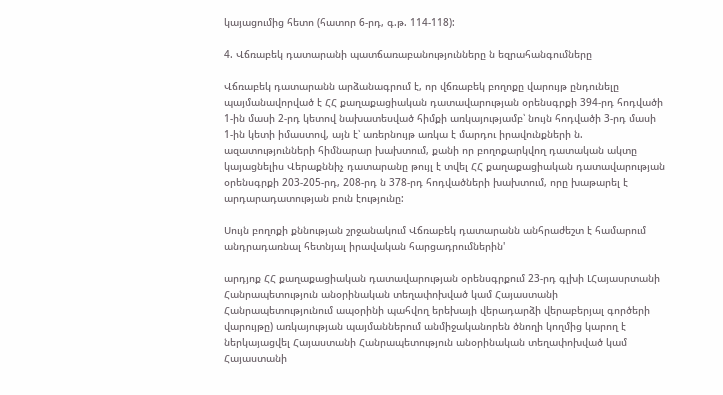կայացումից հետո (հատոր 6-րդ, գ.թ. 114-118):

4. Վճռաբեկ դատարանի պատճառաբանությունները ն եզրահանգումները

Վճռաբեկ դատարանն արձանագրում է, որ վճռաբեկ բողոքը վարույթ ընդունելը պայմանավորված է ՀՀ քաղաքացիական դատավարության օրենսգրքի 394-րդ հոդվածի 1-ին մասի 2-րդ կետով նախատեսված հիմքի առկայությամբ՝ նույն հոդվածի 3-րդ մասի 1-ին կետի իմաստով, այն է՝ առերնույթ առկա է մարդու իրավունքների ն. ազատությունների հիմնարար խախտում, քանի որ բողոքարկվող դատական ակտը կայացնելիս Վերաքննիչ դատարանը թույլ է տվել ՀՀ քաղաքացիական դատավարության օրենսգրքի 203-205-րդ, 208-րդ ն 378-րդ հոդվածների խախտում, որը խաթարել է արդարադատության բուն էությունը:

Սույն բողոքի քննության շրջանակում Վճռաբեկ դատարանն անհրաժեշտ է համարում անդրադառնալ հետնյալ իրավական հարցադրումներին'

արդյոք ՀՀ քաղաքացիական դատավարության օրենսգրքում 23-րդ գլխի ԼՀայասրտանի Հանրապետություն անօրինական տեղափոխված կամ Հայաստանի Հանրապետությունում ապօրինի պահվող երեխայի վերադարձի վերաբերյալ գործերի վարույթը) առկայության պայմաններում անմիջականորեն ծնողի կողմից կարող է ներկայացվել Հայաստանի Հանրապետություն անօրինական տեղափոխված կամ Հայաստանի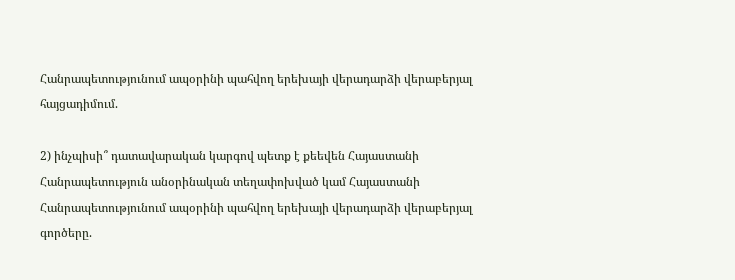Հանրապետությունում ապօրինի պահվող երեխայի վերադարձի վերաբերյալ հայցադիմում.

2) ինչպիսի՞ դատավարական կարգով պետք է քեեվեն Հայաստանի Հանրապետություն անօրինական տեղափոխված կամ Հայաստանի Հանրապետությունում ապօրինի պահվող երեխայի վերադարձի վերաբերյալ գործերը.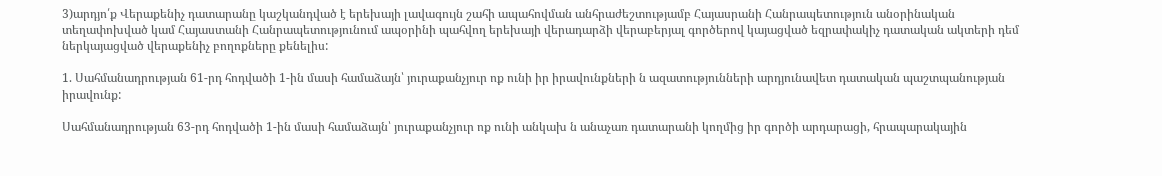3)արդյո՛ք Վերաքենիչ դատարանը կաշկանդված է երեխայի լավագույն շահի ապահովման անհրաժեշտությամբ Հայասրանի Հանրապետություն անօրինական տեղափոխված կամ Հայաստանի Հանրապետությունում ապօրինի պահվող երեխայի վերադարձի վերաբերյալ գործերով կայացված եզրափակիչ դատական ակտերի դեմ ներկայացված վերաքենիչ բողոքները քենելիս:

1. Սահմանադրության 61-րդ հոդվածի 1-ին մասի համաձայն՝ յուրաքանչյուր ոք ունի իր իրավունքների ն ազատությունների արդյունավետ դատական պաշտպանության իրավունք:

Սահմանադրության 63-րդ հոդվածի 1-ին մասի համաձայն՝ յուրաքանչյուր ոք ունի անկախ ն անաչառ դատարանի կողմից իր գործի արդարացի, հրապարակային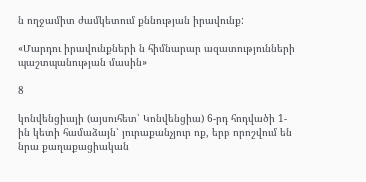ն ողջամիտ ժամկետում քննության իրավունք:

«Մարդու իրավունքների ն հիմնարար ազատությունների պաշտպանության մասին»

8

կոնվենցիայի (այսուհետ՝ Կոնվենցիա) 6-րդ հոդվածի 1-ին կետի համաձայն՝ յուրաքանչյուր ոք, երբ որոշվում են նրա քաղաքացիական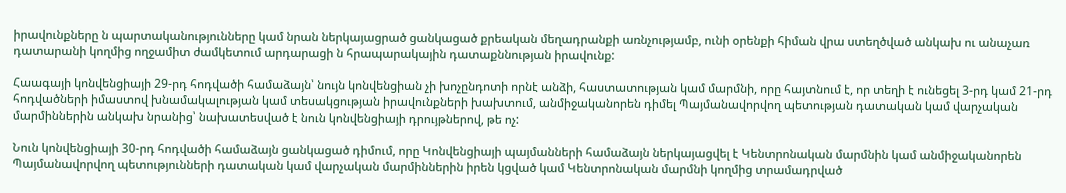իրավունքները ն պարտականությունները կամ նրան ներկայացրած ցանկացած քրեական մեղադրանքի առնչությամբ, ունի օրենքի հիման վրա ստեղծված անկախ ու անաչառ դատարանի կողմից ողջամիտ ժամկետում արդարացի ն հրապարակային դատաքննության իրավունք:

Հաագայի կոնվենցիայի 29-րդ հոդվածի համաձայն՝ նույն կոնվենցիան չի խոչընդոտի որնէ անձի, հաստատության կամ մարմնի, որը հայտնում է, որ տեղի է ունեցել 3-րդ կամ 21-րդ հոդվածների իմաստով խնամակալության կամ տեսակցության իրավունքների խախտում, անմիջականորեն դիմել Պայմանավորվող պետության դատական կամ վարչական մարմիններին անկախ նրանից՝ նախատեսված է նուն կոնվենցիայի դրույթներով, թե ոչ:

Նուն կոնվենցիայի 30-րդ հոդվածի համաձայն ցանկացած դիմում, որը Կոնվենցիայի պայմանների համաձայն ներկայացվել է Կենտրոնական մարմնին կամ անմիջականորեն Պայմանավորվող պետությունների դատական կամ վարչական մարմիններին իրեն կցված կամ Կենտրոնական մարմնի կողմից տրամադրված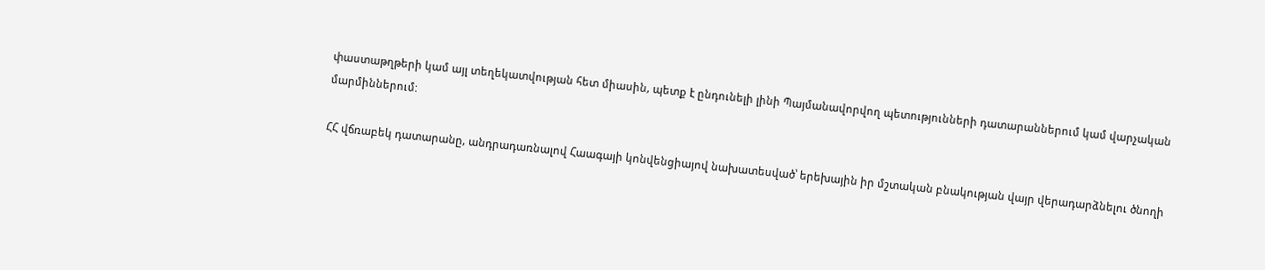փաստաթղթերի կամ այլ տեղեկատվության հետ միասին, պետք է ընդունելի լինի Պայմանավորվող պետությունների դատարաններում կամ վարչական մարմիններում:

ՀՀ վճռաբեկ դատարանը, անդրադառնալով Հաագայի կոնվենցիայով նախատեսված՝ երեխային իր մշտական բնակության վայր վերադարձնելու ծնողի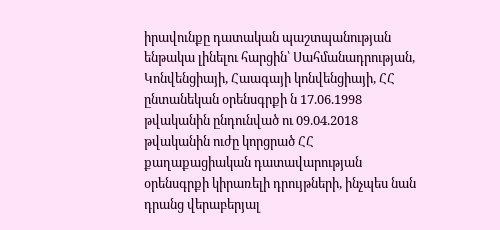իրավունքը դատական պաշտպանության ենթակա լինելու հարցին՝ Սահմանադրության, Կոնվենցիայի, Հաագայի կոնվենցիայի, ՀՀ ընտանեկան օրենսգրքի ն 17.06.1998 թվականին ընդունված ու 09.04.2018 թվականին ուժը կորցրած ՀՀ քաղաքացիական դատավարության օրենսգրքի կիրառելի դրույթների, ինչպես նան դրանց վերաբերյալ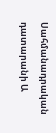Սահմանադրական դատարանի Ա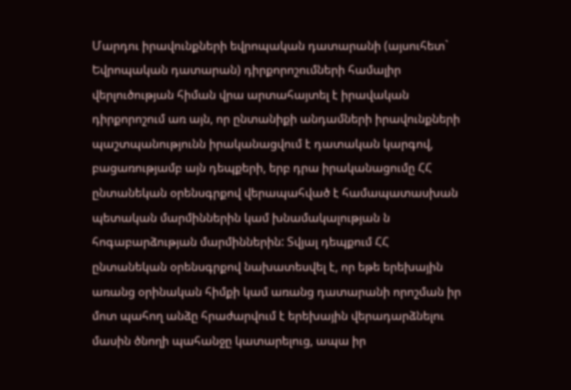Մարդու իրավունքների եվրոպական դատարանի (այսուհետ` Եվրոպական դատարան) դիրքորոշումների համալիր վերլուծության հիման վրա արտահայտել է իրավական դիրքորոշում առ այն, որ ընտանիքի անդամների իրավունքների պաշտպանությունն իրականացվում է դատական կարգով, բացառությամբ այն դեպքերի, երբ դրա իրականացումը ՀՀ ընտանեկան օրենսգրքով վերապահված է համապատասխան պետական մարմիններին կամ խնամակալության ն հոգաբարձության մարմիններին: Տվյալ դեպքում ՀՀ ընտանեկան օրենսգրքով նախատեսվել է, որ եթե երեխային առանց օրինական հիմքի կամ առանց դատարանի որոշման իր մոտ պահող անձը հրաժարվում է երեխային վերադարձնելու մասին ծնողի պահանջը կատարելուց, ապա իր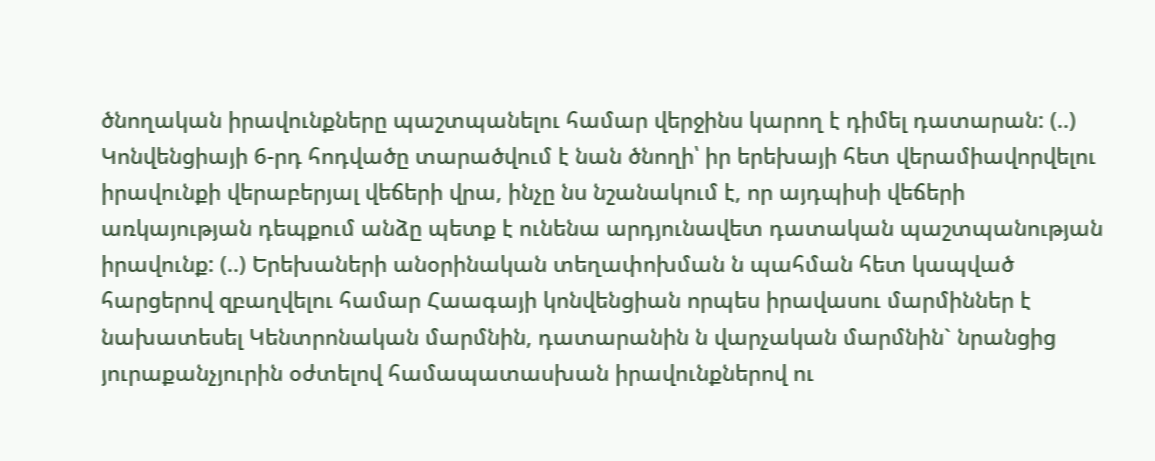ծնողական իրավունքները պաշտպանելու համար վերջինս կարող է դիմել դատարան: (..) Կոնվենցիայի 6-րդ հոդվածը տարածվում է նան ծնողի՝ իր երեխայի հետ վերամիավորվելու իրավունքի վերաբերյալ վեճերի վրա, ինչը նս նշանակում է, որ այդպիսի վեճերի առկայության դեպքում անձը պետք է ունենա արդյունավետ դատական պաշտպանության իրավունք: (..) Երեխաների անօրինական տեղափոխման ն պահման հետ կապված հարցերով զբաղվելու համար Հաագայի կոնվենցիան որպես իրավասու մարմիններ է նախատեսել Կենտրոնական մարմնին, դատարանին ն վարչական մարմնին` նրանցից յուրաքանչյուրին օժտելով համապատասխան իրավունքներով ու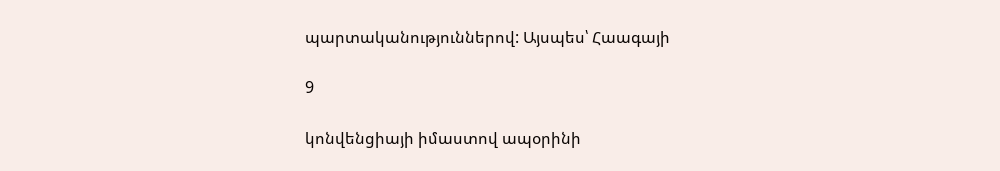պարտականություններով: Այսպես՝ Հաագայի

9

կոնվենցիայի իմաստով ապօրինի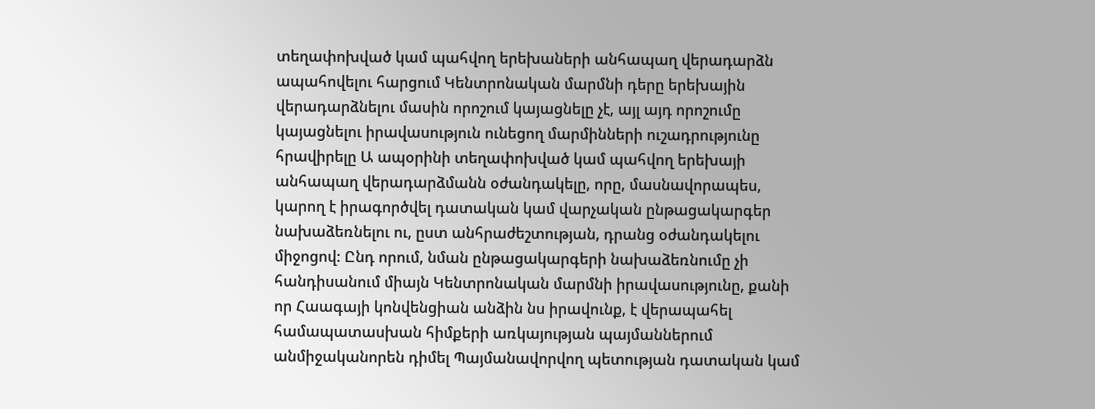տեղափոխված կամ պահվող երեխաների անհապաղ վերադարձն ապահովելու հարցում Կենտրոնական մարմնի դերը երեխային վերադարձնելու մասին որոշում կայացնելը չէ, այլ այդ որոշումը կայացնելու իրավասություն ունեցող մարմինների ուշադրությունը հրավիրելը Ա ապօրինի տեղափոխված կամ պահվող երեխայի անհապաղ վերադարձմանն օժանդակելը, որը, մասնավորապես, կարող է իրագործվել դատական կամ վարչական ընթացակարգեր նախաձեռնելու ու, ըստ անհրաժեշտության, դրանց օժանդակելու միջոցով: Ընդ որում, նման ընթացակարգերի նախաձեռնումը չի հանդիսանում միայն Կենտրոնական մարմնի իրավասությունը, քանի որ Հաագայի կոնվենցիան անձին նս իրավունք, է վերապահել համապատասխան հիմքերի առկայության պայմաններում անմիջականորեն դիմել Պայմանավորվող պետության դատական կամ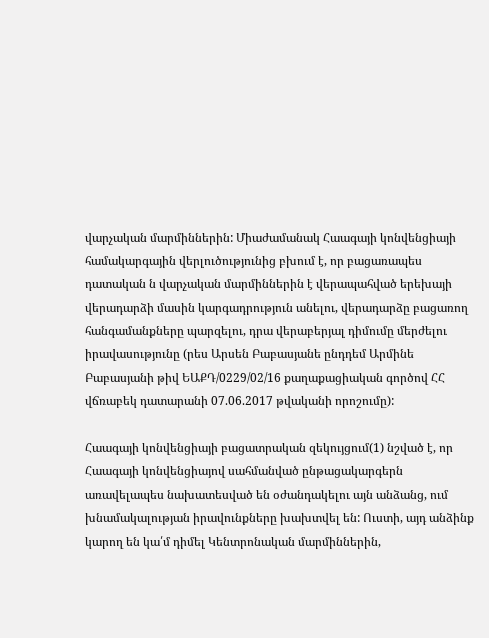վարչական մարմիններին: Միաժամանակ Հաագայի կոնվենցիայի համակարգային վերլուծությունից բխում է, որ բացառապես դատական ն վարչական մարմիններին է վերապահված երեխայի վերադարձի մասին կարգադրություն անելու, վերադարձը բացառող հանգամանքները պարզելու, դրա վերաբերյալ դիմումը մերժելու իրավասությունը (րես Արսեն Բաբասյանե ընդդեմ Արմինե Բաբասյանի թիվ ԵԱՔԴ/0229/02/16 քաղաքացիական գործով ՀՀ վճռաբեկ դատարանի 07.06.2017 թվականի որոշումը):

Հաագայի կոնվենցիայի բացատրական զեկույցում(1) նշված է, որ Հաագայի կոնվենցիայով սահմանված ընթացակարգերն առավելապես նախատեսված են օժանդակելու այն անձանց, ում խնամակալության իրավունքները խախտվել են: Ուստի, այդ անձինք կարող են կա՛մ դիմել Կենտրոնական մարմիններին,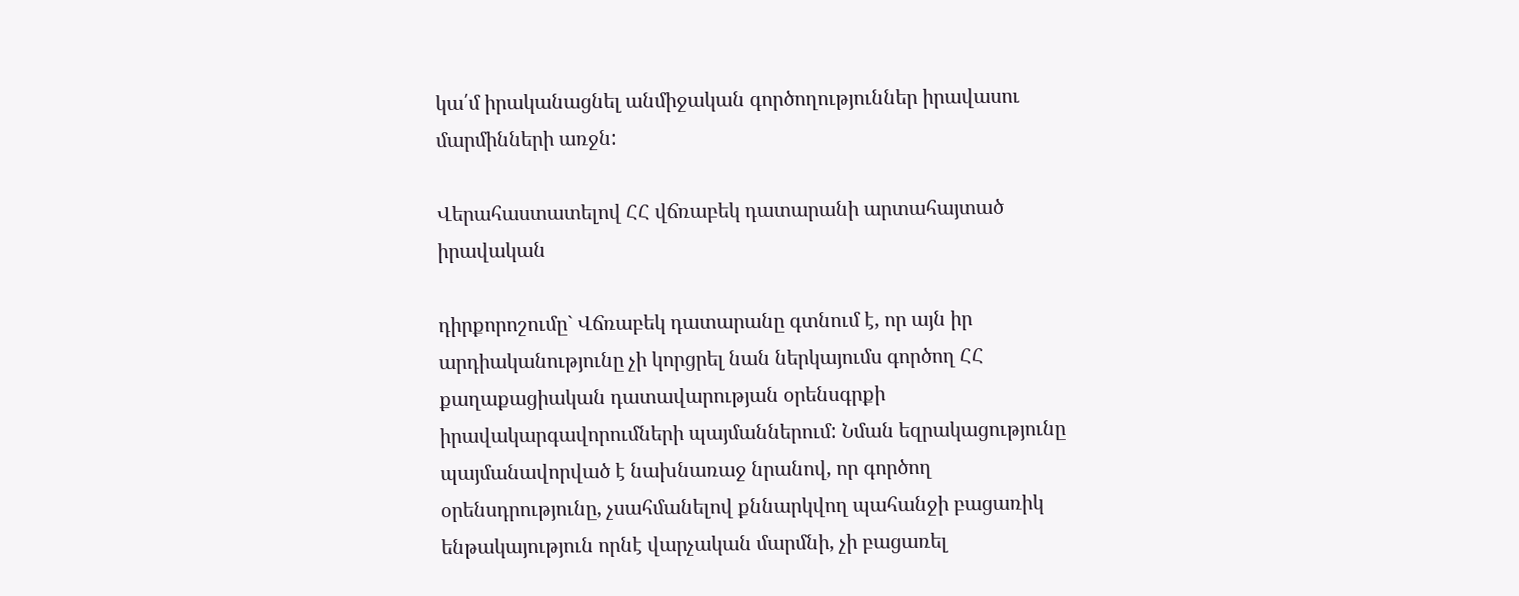կա՛մ իրականացնել անմիջական գործողություններ իրավասու մարմինների առջն:

Վերահաստատելով ՀՀ վճռաբեկ դատարանի արտահայտած իրավական

դիրքորոշումը` Վճռաբեկ դատարանը գտնում է, որ այն իր արդիականությունը չի կորցրել նան ներկայումս գործող ՀՀ քաղաքացիական դատավարության օրենսգրքի իրավակարգավորումների պայմաններում: Նման եզրակացությունը պայմանավորված է նախնառաջ նրանով, որ գործող օրենսդրությունը, չսահմանելով քննարկվող պահանջի բացառիկ ենթակայություն որնէ վարչական մարմնի, չի բացառել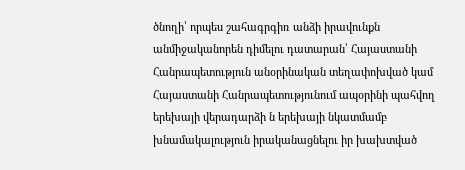ծնողի՝ որպես շահագրգիռ անձի իրավունքն անմիջականորեն դիմելու դատարան՝ Հայաստանի Հանրապետություն անօրինական տեղափոխված կամ Հայաստանի Հանրապետությունում ապօրինի պահվող երեխայի վերադարձի ն երեխայի նկատմամբ խնամակալություն իրականացնելու իր խախտված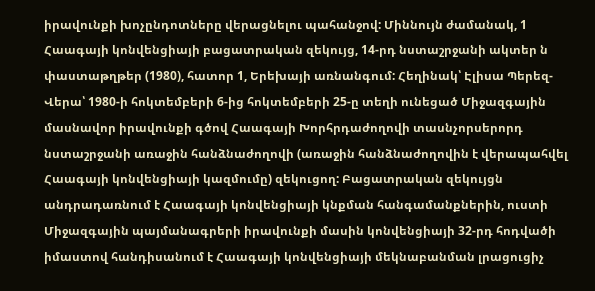իրավունքի խոչընդոտները վերացնելու պահանջով: Միննույն ժամանակ, 1 Հաագայի կոնվենցիայի բացատրական զեկույց, 14-րդ նստաշրջանի ակտեր ն փաստաթղթեր (1980), հատոր 1, Երեխայի առնանգում: Հեղինակ՝ Էլիսա Պերեզ-Վերա՝ 1980-ի հոկտեմբերի 6-ից հոկտեմբերի 25-ը տեղի ունեցած Միջազգային մասնավոր իրավունքի գծով Հաագայի Խորհրդաժողովի տասնչորսերորդ նստաշրջանի առաջին հանձնաժողովի (առաջին հանձնաժողովին է վերապահվել Հաագայի կոնվենցիայի կազմումը) զեկուցող: Բացատրական զեկույցն անդրադառնում է Հաագայի կոնվենցիայի կնքման հանգամանքներին, ուստի Միջազգային պայմանագրերի իրավունքի մասին կոնվենցիայի 32-րդ հոդվածի իմաստով հանդիսանում է Հաագայի կոնվենցիայի մեկնաբանման լրացուցիչ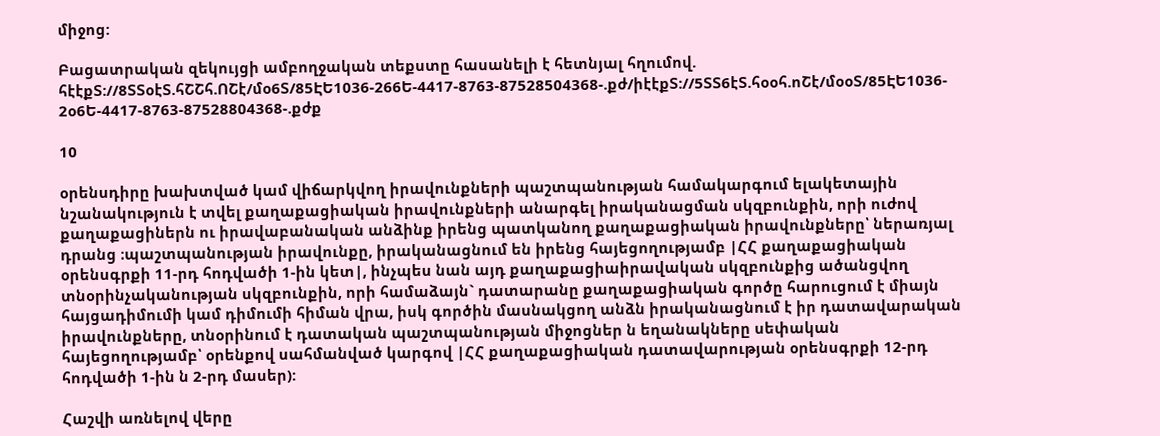միջոց:

Բացատրական զեկույցի ամբողջական տեքստը հասանելի է հետնյալ հղումով. հէէքՏ://8ՏՏօէՏ.հՇՇհ.ՈՇէ/մօ6Տ/85ԷԵ1036-266Ե-4417-8763-87528504368-.քժ/իէէքՏ://5ՏՏ6էՏ.հօօհ.ոՇէ/մօօՏ/85ԷԵ1036- 2օ6Ե-4417-8763-87528804368-.քժք

10

օրենսդիրը խախտված կամ վիճարկվող իրավունքների պաշտպանության համակարգում ելակետային նշանակություն է տվել քաղաքացիական իրավունքների անարգել իրականացման սկզբունքին, որի ուժով քաղաքացիներն ու իրավաբանական անձինք իրենց պատկանող քաղաքացիական իրավունքները՝ ներառյալ դրանց ։պաշտպանության իրավունքը, իրականացնում են իրենց հայեցողությամբ |ՀՀ քաղաքացիական օրենսգրքի 11-րդ հոդվածի 1-ին կետ|, ինչպես նան այդ քաղաքացիաիրավական սկզբունքից ածանցվող տնօրինչականության սկզբունքին, որի համաձայն` դատարանը քաղաքացիական գործը հարուցում է միայն հայցադիմումի կամ դիմումի հիման վրա, իսկ գործին մասնակցող անձն իրականացնում է իր դատավարական իրավունքները, տնօրինում է դատական պաշտպանության միջոցներ ն եղանակները սեփական հայեցողությամբ՝ օրենքով սահմանված կարգով |ՀՀ քաղաքացիական դատավարության օրենսգրքի 12-րդ հոդվածի 1-ին ն 2-րդ մասեր):

Հաշվի առնելով վերը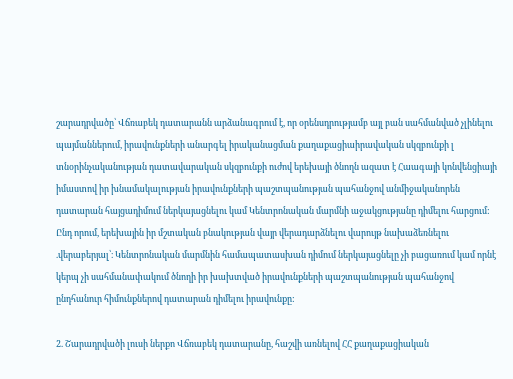շարադրվածը՝ Վճռաբեկ դատարանն արձանագրում է, որ օրենսդրությամբ այլ բան սահմանված չլինելու պայմաններում, իրավունքների անարգել իրականացման քաղաքացիաիրավական սկզբունքի լ տնօրինչականության դատավարական սկզբունքի ուժով երեխայի ծնողն ազատ է Հաագայի կոնվենցիայի իմաստով իր խնամակալության իրավունքների պաշտպանության պահանջով անմիջականորեն դատարան հայցադիմում ներկայացնելու կամ Կենտրոնական մարմնի աջակցությանը դիմելու հարցում: Ընդ որում, երեխային իր մշտական բնակության վայր վերադարձնելու վարույթ նախաձեռնելու .վերաբերյալ՝։ Կենտրոնական մարմնին համապատասխան դիմում ներկայացնելը չի բացառում կամ որնէ կերպ չի սահմանափակում ծնողի իր խախտված իրավունքների պաշտպանության պահանջով ընդհանուր հիմունքներով դատարան դիմելու իրավունքը:

2. Շարադրվածի լուսի ներքո Վճռաբեկ դատարանը, հաշվի առնելով ՀՀ քաղաքացիական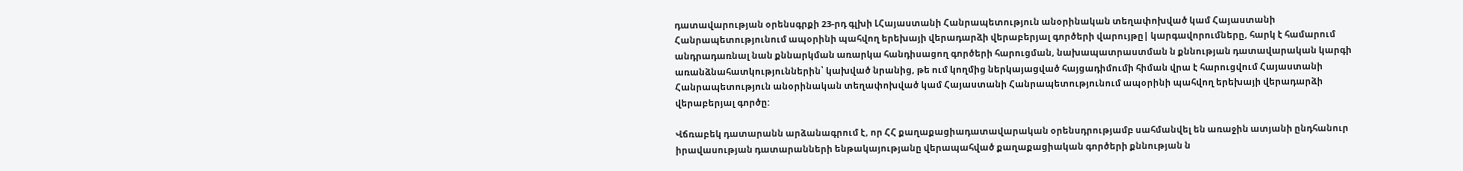դատավարության օրենսգրքի 23-րդ գլխի ԼՀայաստանի Հանրապետություն անօրինական տեղափոխված կամ Հայաստանի Հանրապետությունում ապօրինի պահվող երեխայի վերադարձի վերաբերյալ գործերի վարույթը| կարգավորումները, հարկ է համարում անդրադառնալ նան քննարկման առարկա հանդիսացող գործերի հարուցման, նախապատրաստման ն քննության դատավարական կարգի առանձնահատկություններին՝ կախված նրանից, թե ում կողմից ներկայացված հայցադիմումի հիման վրա է հարուցվում Հայաստանի Հանրապետություն անօրինական տեղափոխված կամ Հայաստանի Հանրապետությունում ապօրինի պահվող երեխայի վերադարձի վերաբերյալ գործը:

Վճռաբեկ դատարանն արձանագրում է, որ ՀՀ քաղաքացիադատավարական օրենսդրությամբ սահմանվել են առաջին ատյանի ընդհանուր իրավասության դատարանների ենթակայությանը վերապահված քաղաքացիական գործերի քննության ն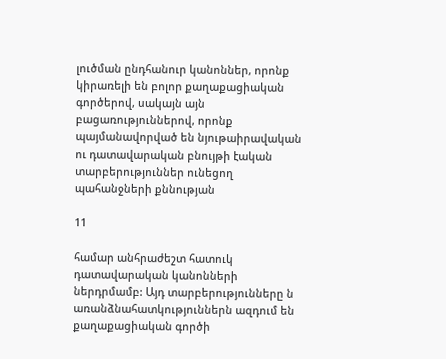լուծման ընդհանուր կանոններ, որոնք կիրառելի են բոլոր քաղաքացիական գործերով, սակայն այն բացառություններով, որոնք պայմանավորված են նյութաիրավական ու դատավարական բնույթի էական տարբերություններ ունեցող պահանջների քննության

11

համար անհրաժեշտ հատուկ դատավարական կանոնների ներդրմամբ: Այդ տարբերությունները ն առանձնահատկություններն ազդում են քաղաքացիական գործի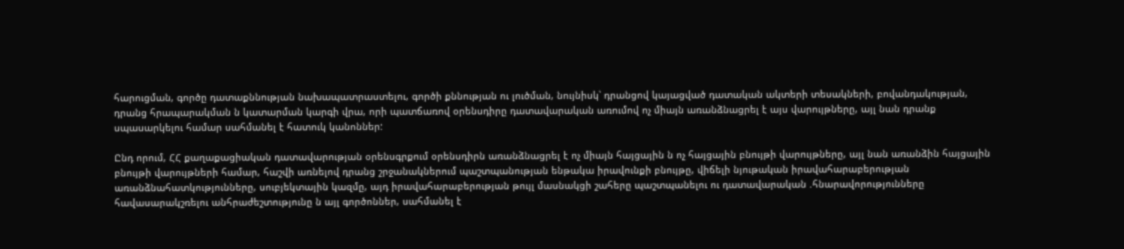հարուցման, գործը դատաքննության նախապատրաստելու, գործի քննության ու լուծման, նույնիսկ՝ դրանցով կայացված դատական ակտերի տեսակների, բովանդակության, դրանց հրապարակման ն կատարման կարգի վրա, որի պատճառով օրենսդիրը դատավարական առումով ոչ միայն առանձնացրել է այս վարույթները, այլ նան դրանք սպասարկելու համար սահմանել է հատուկ կանոններ:

Ընդ որում, ՀՀ քաղաքացիական դատավարության օրենսգրքում օրենսդիրն առանձնացրել է ոչ միայն հայցային ն ոչ հայցային բնույթի վարույթները, այլ նան առանձին հայցային բնույթի վարույթների համար, հաշվի առնելով դրանց շրջանակներում պաշտպանության ենթակա իրավունքի բնույթը, վիճելի նյութական իրավահարաբերության առանձնահատկությունները, սուբյեկտային կազմը, այդ իրավահարաբերության թույլ մասնակցի շահերը պաշտպանելու ու դատավարական .հնարավորությունները հավասարակշռելու անհրաժեշտությունը ն այլ գործոններ, սահմանել է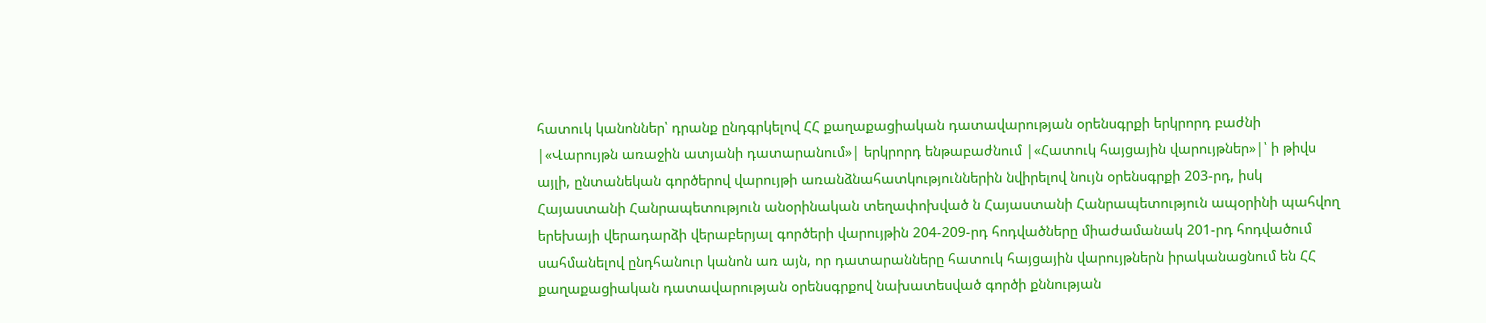հատուկ կանոններ՝ դրանք ընդգրկելով ՀՀ քաղաքացիական դատավարության օրենսգրքի երկրորդ բաժնի |«Վարույթն առաջին ատյանի դատարանում»| երկրորդ ենթաբաժնում |«Հատուկ հայցային վարույթներ»|՝ ի թիվս այլի, ընտանեկան գործերով վարույթի առանձնահատկություններին նվիրելով նույն օրենսգրքի 203-րդ, իսկ Հայաստանի Հանրապետություն անօրինական տեղափոխված ն Հայաստանի Հանրապետություն ապօրինի պահվող երեխայի վերադարձի վերաբերյալ գործերի վարույթին 204-209-րդ հոդվածները միաժամանակ 201-րդ հոդվածում սահմանելով ընդհանուր կանոն առ այն, որ դատարանները հատուկ հայցային վարույթներն իրականացնում են ՀՀ քաղաքացիական դատավարության օրենսգրքով նախատեսված գործի քննության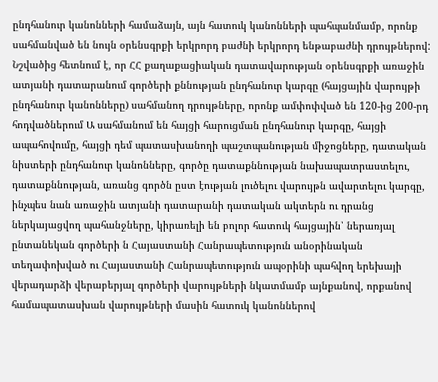ընդհանուր կանոնների համաձայն, այն հատուկ կանոնների պահպանմամբ, որոնք սահմանված են նույն օրենսգրքի երկրորդ բաժնի երկրորդ ենթաբաժնի դրույթներով: Նշվածից հետնում է, որ ՀՀ քաղաքացիական դատավարության օրենսգրքի առաջին ատյանի դատարանում գործերի քննության ընդհանուր կարգը (հայցային վարույթի ընդհանուր կանոնները) սահմանող դրույթները, որոնք ամփոփված են 120-ից 200-րդ հոդվածներում Ա սահմանում են հայցի հարուցման ընդհանուր կարգը, հայցի ապահովումը, հայցի դեմ պատասխանողի պաշտպանության միջոցները, դատական նիստերի ընդհանուր կանոնները, գործը դատաքննության նախապատրաստելու, դատաքննության, առանց գործն ըստ էության լուծելու վարույթն ավարտելու կարգը, ինչպես նան առաջին ատյանի դատարանի դատական ակտերն ու դրանց ներկայացվող պահանջները, կիրառելի են բոլոր հատուկ հայցային՝ ներառյալ ընտանեկան գործերի ն Հայաստանի Հանրապետություն անօրինական տեղափոխված ու Հայաստանի Հանրապետություն ապօրինի պահվող երեխայի վերադարձի վերաբերյալ գործերի վարույթների նկատմամբ այնքանով, որքանով համապատասխան վարույթների մասին հատուկ կանոններով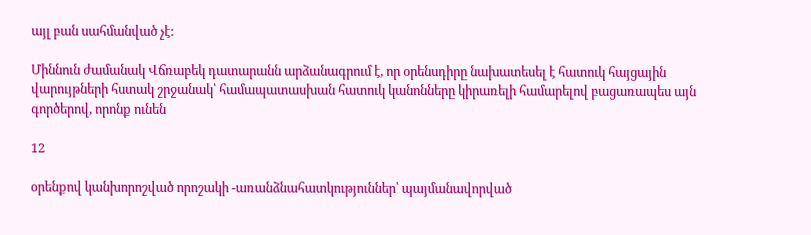այլ բան սահմանված չէ:

Միննուն ժամանակ Վճռաբեկ դատարանն արձանագրում է, որ օրենսդիրը նախատեսել է հատուկ հայցային վարույթների հստակ շրջանակ՝ համապատասխան հատուկ կանոնները կիրառելի համարելով բացառապես այն գործերով, որոնք ունեն

12

օրենքով կանխորոշված որոշակի -առանձնահատկություններ՝ պայմանավորված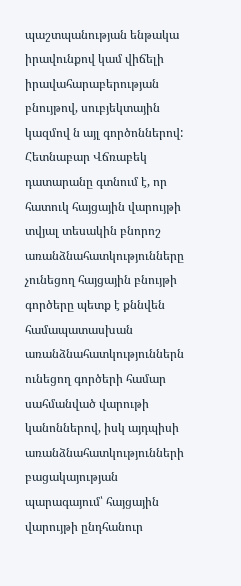պաշտպանության ենթակա իրավունքով կամ վիճելի իրավահարաբերության բնույթով, սուբյեկտային կազմով ն այլ գործոններով: Հետնաբար Վճռաբեկ դատարանը գտնում է, որ հատուկ հայցային վարույթի տվյալ տեսակին բնորոշ առանձնահատկությունները չունեցող հայցային բնույթի գործերը պետք է քննվեն համապատասխան առանձնահատկություններն ունեցող գործերի համար սահմանված վարութի կանոններով, իսկ այդպիսի առանձնահատկությունների բացակայության պարագայում՝ հայցային վարույթի ընդհանուր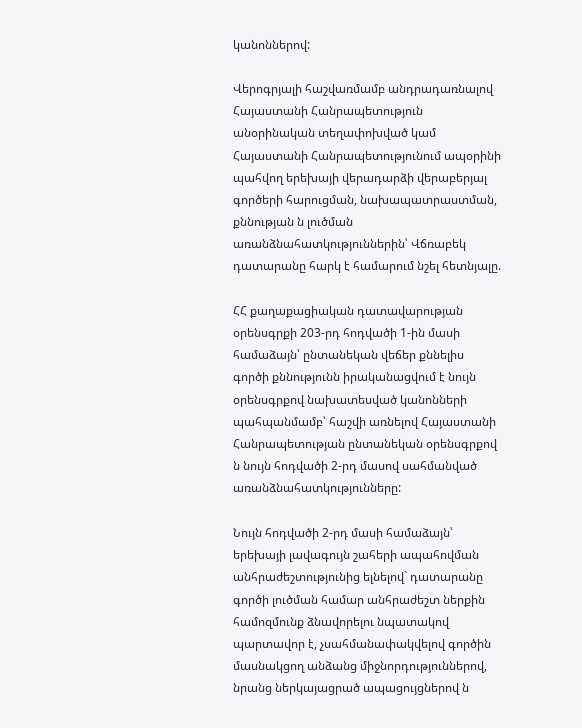կանոններով:

Վերոգրյալի հաշվառմամբ անդրադառնալով Հայաստանի Հանրապետություն անօրինական տեղափոխված կամ Հայաստանի Հանրապետությունում ապօրինի պահվող երեխայի վերադարձի վերաբերյալ գործերի հարուցման, նախապատրաստման, քննության ն լուծման առանձնահատկություններին՝ Վճռաբեկ դատարանը հարկ է համարում նշել հետնյալը.

ՀՀ քաղաքացիական դատավարության օրենսգրքի 203-րդ հոդվածի 1-ին մասի համաձայն՝ ընտանեկան վեճեր քննելիս գործի քննությունն իրականացվում է նույն օրենսգրքով նախատեսված կանոնների պահպանմամբ՝ հաշվի առնելով Հայաստանի Հանրապետության ընտանեկան օրենսգրքով ն նույն հոդվածի 2-րդ մասով սահմանված առանձնահատկությունները:

Նույն հոդվածի 2-րդ մասի համաձայն՝ երեխայի լավագույն շահերի ապահովման անհրաժեշտությունից ելնելով` դատարանը գործի լուծման համար անհրաժեշտ ներքին համոզմունք ձնավորելու նպատակով պարտավոր է, չսահմանափակվելով գործին մասնակցող անձանց միջնորդություններով, նրանց ներկայացրած ապացույցներով ն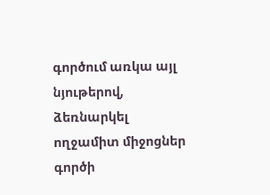գործում առկա այլ նյութերով, ձեռնարկել ողջամիտ միջոցներ գործի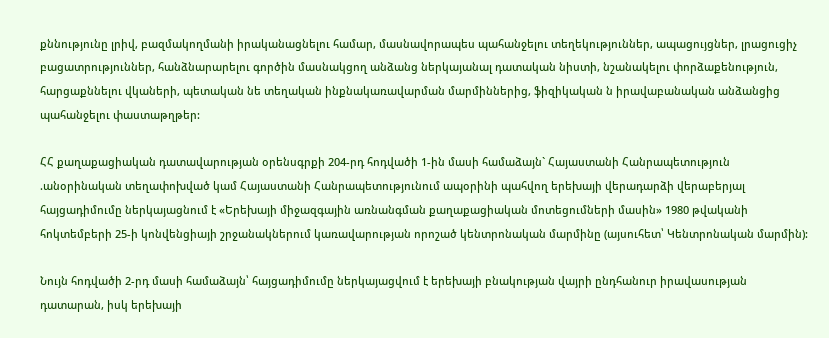քննությունը լրիվ, բազմակողմանի իրականացնելու համար, մասնավորապես պահանջելու տեղեկություններ, ապացույցներ, լրացուցիչ բացատրություններ, հանձնարարելու գործին մասնակցող անձանց ներկայանալ դատական նիստի, նշանակելու փորձաքենություն, հարցաքննելու վկաների, պետական նե տեղական ինքնակառավարման մարմիններից, ֆիզիկական ն իրավաբանական անձանցից պահանջելու փաստաթղթեր:

ՀՀ քաղաքացիական դատավարության օրենսգրքի 204-րդ հոդվածի 1-ին մասի համաձայն` Հայաստանի Հանրապետություն .անօրինական տեղափոխված կամ Հայաստանի Հանրապետությունում ապօրինի պահվող երեխայի վերադարձի վերաբերյալ հայցադիմումը ներկայացնում է «Երեխայի միջազգային առնանգման քաղաքացիական մոտեցումների մասին» 1980 թվականի հոկտեմբերի 25-ի կոնվենցիայի շրջանակներում կառավարության որոշած կենտրոնական մարմինը (այսուհետ՝ Կենտրոնական մարմին):

Նույն հոդվածի 2-րդ մասի համաձայն՝ հայցադիմումը ներկայացվում է երեխայի բնակության վայրի ընդհանուր իրավասության դատարան, իսկ երեխայի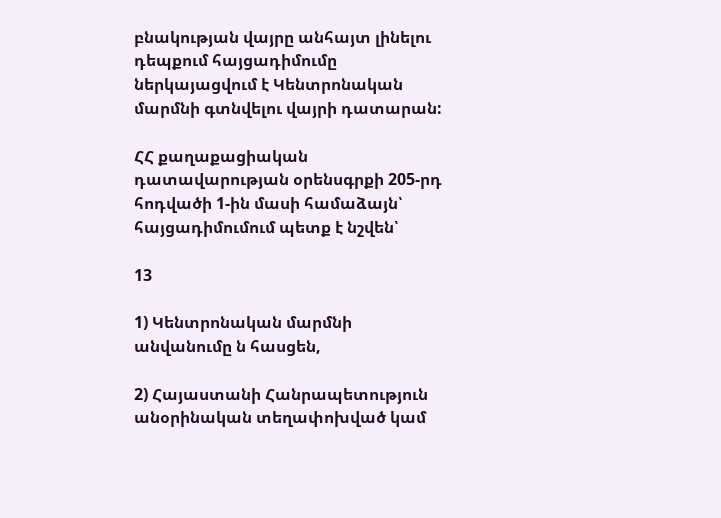բնակության վայրը անհայտ լինելու դեպքում հայցադիմումը ներկայացվում է Կենտրոնական մարմնի գտնվելու վայրի դատարան:

ՀՀ քաղաքացիական դատավարության օրենսգրքի 205-րդ հոդվածի 1-ին մասի համաձայն՝ հայցադիմումում պետք է նշվեն՝

13

1) Կենտրոնական մարմնի անվանումը ն հասցեն,

2) Հայաստանի Հանրապետություն անօրինական տեղափոխված կամ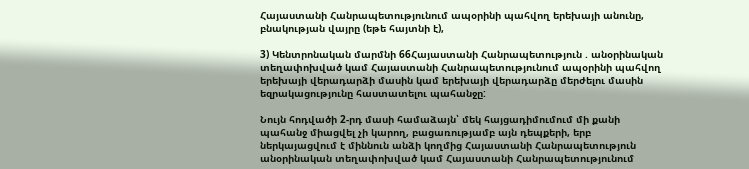Հայաստանի Հանրապետությունում ապօրինի պահվող երեխայի անունը, բնակության վայրը (եթե հայտնի է),

3) Կենտրոնական մարմնի 66Հայաստանի Հանրապետություն . անօրինական տեղափոխված կամ Հայաստանի Հանրապետությունում ապօրինի պահվող երեխայի վերադարձի մասին կամ երեխայի վերադարձը մերժելու մասին եզրակացությունը հաստատելու պահանջը:

Նույն հոդվածի 2-րդ մասի համաձայն՝ մեկ հայցադիմումում մի քանի պահանջ միացվել չի կարող, բացառությամբ այն դեպքերի, երբ ներկայացվում է միննուն անձի կողմից Հայաստանի Հանրապետություն անօրինական տեղափոխված կամ Հայաստանի Հանրապետությունում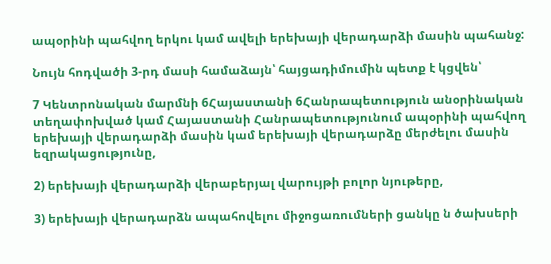ապօրինի պահվող երկու կամ ավելի երեխայի վերադարձի մասին պահանջ:

Նույն հոդվածի 3-րդ մասի համաձայն՝ հայցադիմումին պետք է կցվեն՝

7 Կենտրոնական մարմնի 6Հայաստանի 6Հանրապետություն անօրինական տեղափոխված կամ Հայաստանի Հանրապետությունում ապօրինի պահվող երեխայի վերադարձի մասին կամ երեխայի վերադարձը մերժելու մասին եզրակացությունը,

2) երեխայի վերադարձի վերաբերյալ վարույթի բոլոր նյութերը,

3) երեխայի վերադարձն ապահովելու միջոցառումների ցանկը ն ծախսերի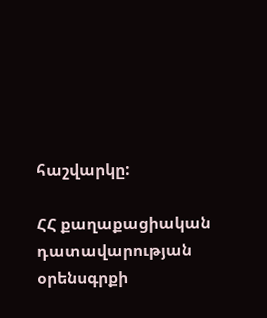հաշվարկը:

ՀՀ քաղաքացիական դատավարության օրենսգրքի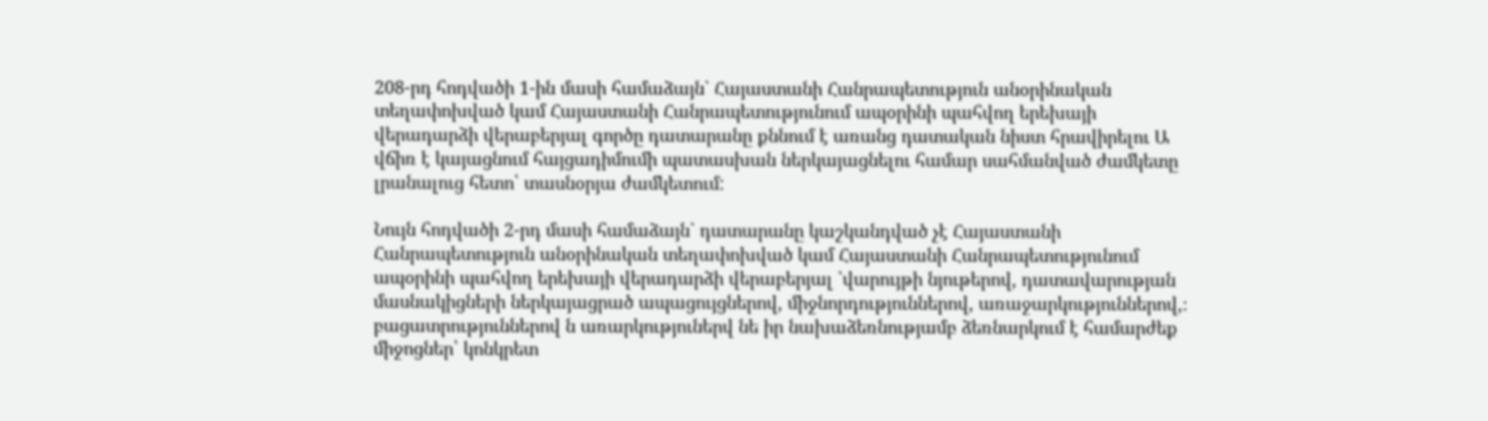208-րդ հոդվածի 1-ին մասի համաձայն` Հայաստանի Հանրապետություն անօրինական տեղափոխված կամ Հայաստանի Հանրապետությունում ապօրինի պահվող երեխայի վերադարձի վերաբերյալ գործը դատարանը քննում է առանց դատական նիստ հրավիրելու Ա վճիռ է կայացնում հայցադիմումի պատասխան ներկայացնելու համար սահմանված ժամկետը լրանալուց հետո՝ տասնօրյա ժամկետում:

Նույն հոդվածի 2-րդ մասի համաձայն` դատարանը կաշկանդված չէ Հայաստանի Հանրապետություն անօրինական տեղափոխված կամ Հայաստանի Հանրապետությունում ապօրինի պահվող երեխայի վերադարձի վերաբերյալ `վարույթի նյութերով, դատավարության մասնակիցների ներկայացրած ապացույցներով, միջնորդություններով, առաջարկություններով,։ բացատրություններով ն առարկություներվ նե իր նախաձեռնությամբ ձեռնարկում է համարժեք միջոցներ՝ կոնկրետ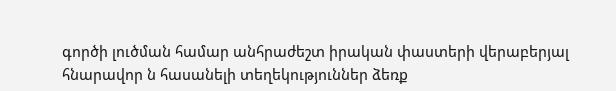գործի լուծման համար անհրաժեշտ իրական փաստերի վերաբերյալ հնարավոր ն հասանելի տեղեկություններ ձեռք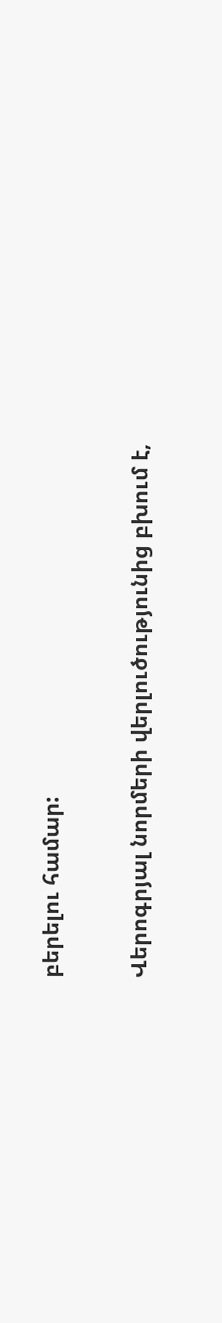բերելու համար:

Վերոգրյալ նորմերի վերլուծությունից բխում է,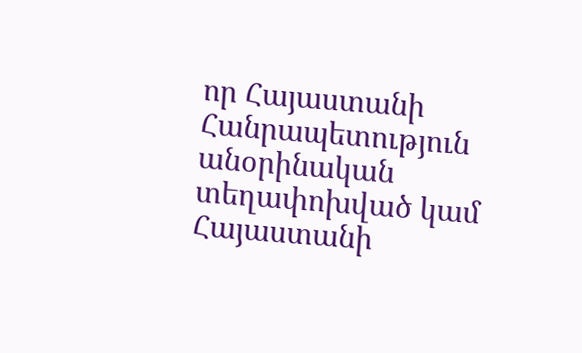որ Հայաստանի Հանրապետություն անօրինական տեղափոխված կամ Հայաստանի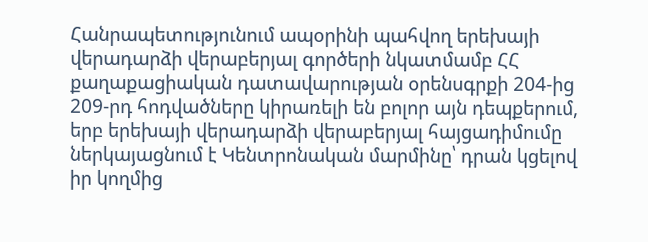Հանրապետությունում ապօրինի պահվող երեխայի վերադարձի վերաբերյալ գործերի նկատմամբ ՀՀ քաղաքացիական դատավարության օրենսգրքի 204-ից 209-րդ հոդվածները կիրառելի են բոլոր այն դեպքերում, երբ երեխայի վերադարձի վերաբերյալ հայցադիմումը ներկայացնում է Կենտրոնական մարմինը՝ դրան կցելով իր կողմից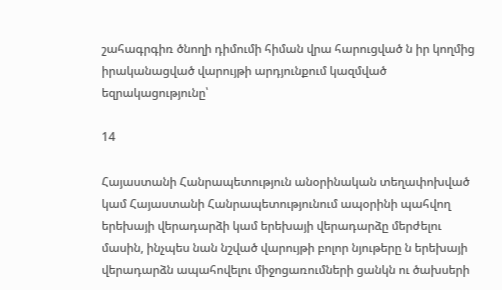շահագրգիռ ծնողի դիմումի հիման վրա հարուցված ն իր կողմից իրականացված վարույթի արդյունքում կազմված եզրակացությունը՝

14

Հայաստանի Հանրապետություն անօրինական տեղափոխված կամ Հայաստանի Հանրապետությունում ապօրինի պահվող երեխայի վերադարձի կամ երեխայի վերադարձը մերժելու մասին, ինչպես նան նշված վարույթի բոլոր նյութերը ն երեխայի վերադարձն ապահովելու միջոցառումների ցանկն ու ծախսերի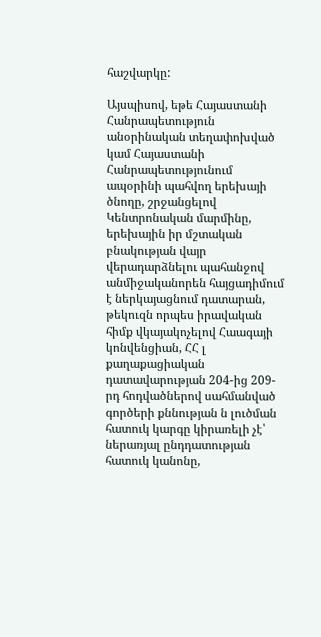հաշվարկը:

Այսպիսով, եթե Հայաստանի Հանրապետություն անօրինական տեղափոխված կամ Հայաստանի Հանրապետությունում ապօրինի պահվող երեխայի ծնողը, շրջանցելով Կենտրոնական մարմինը, երեխային իր մշտական բնակության վայր վերադարձնելու պահանջով անմիջականորեն հայցադիմում է ներկայացնում դատարան, թեկուզն որպես իրավական հիմք վկայակոչելով Հաագայի կոնվենցիան, ՀՀ լ քաղաքացիական դատավարության 204-ից 209-րդ հոդվածներով սահմանված գործերի քննության ն լուծման հատուկ կարգը կիրառելի չէ՝ ներառյալ ընդդատության հատուկ կանոնը,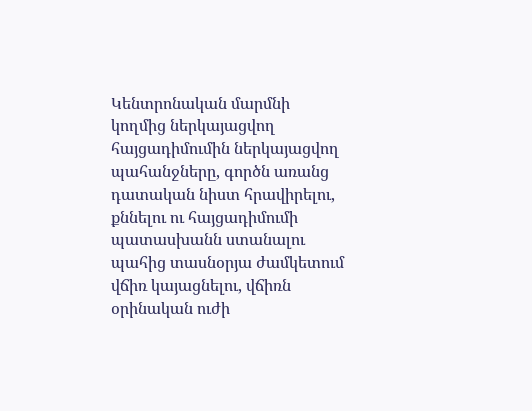Կենտրոնական մարմնի կողմից ներկայացվող հայցադիմումին ներկայացվող պահանջները, գործն առանց դատական նիստ հրավիրելու, քննելու ու հայցադիմումի պատասխանն ստանալու պահից տասնօրյա ժամկետում վճիռ կայացնելու, վճիռն օրինական ուժի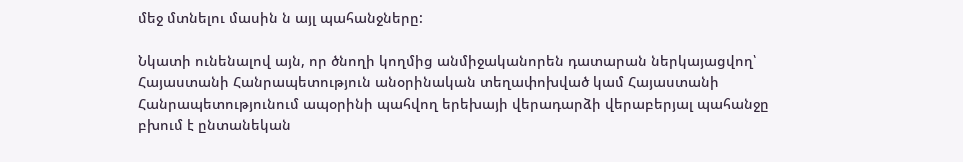մեջ մտնելու մասին ն այլ պահանջները:

Նկատի ունենալով այն, որ ծնողի կողմից անմիջականորեն դատարան ներկայացվող՝ Հայաստանի Հանրապետություն անօրինական տեղափոխված կամ Հայաստանի Հանրապետությունում ապօրինի պահվող երեխայի վերադարձի վերաբերյալ պահանջը բխում է ընտանեկան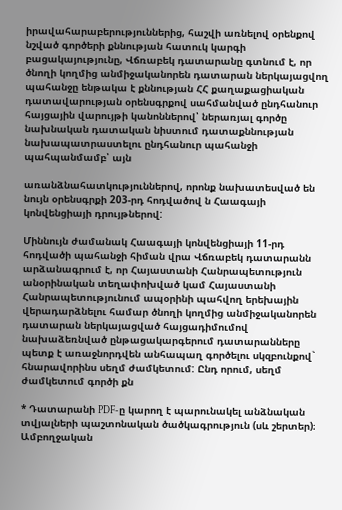իրավահարաբերություններից, հաշվի առնելով օրենքով նշված գործերի քննության հատուկ կարգի բացակայությունը, Վճռաբեկ դատարանը գտնում է, որ ծնողի կողմից անմիջականորեն դատարան ներկայացվող պահանջը ենթակա է քննության ՀՀ քաղաքացիական դատավարության օրենսգրքով սահմանված ընդհանուր հայցային վարույթի կանոններով՝ ներառյալ գործը նախնական դատական նիստում դատաքննության նախապատրաստելու ընդհանուր պահանջի պահպանմամբ՝ այն

առանձնահատկություններով, որոնք նախատեսված են նույն օրենսգրքի 203-րդ հոդվածով ն Հաագայի կոնվենցիայի դրույթներով:

Միննույն ժամանակ Հաագայի կոնվենցիայի 11-րդ հոդվածի պահանջի հիման վրա Վճռաբեկ դատարանն արձանագրում է, որ Հայաստանի Հանրապետություն անօրինական տեղափոխված կամ Հայաստանի Հանրապետությունում ապօրինի պահվող երեխային վերադարձնելու համար ծնողի կողմից անմիջականորեն դատարան ներկայացված հայցադիմումով նախաձեռնված ընթացակարգերում դատարանները պետք է առաջնորդվեն անհապաղ գործելու սկզբունքով` հնարավորինս սեղմ ժամկետում: Ընդ որում, սեղմ ժամկետում գործի քն

* Դատարանի PDF-ը կարող է պարունակել անձնական տվյալների պաշտոնական ծածկագրություն (սև շերտեր)։ Ամբողջական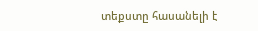տեքստը հասանելի է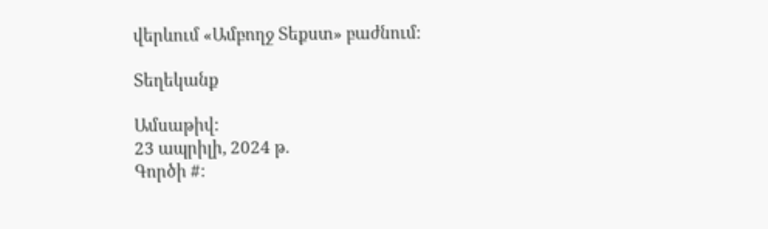վերևում «Ամբողջ Տեքստ» բաժնում։

Տեղեկանք

Ամսաթիվ:
23 ապրիլի, 2024 թ.
Գործի #: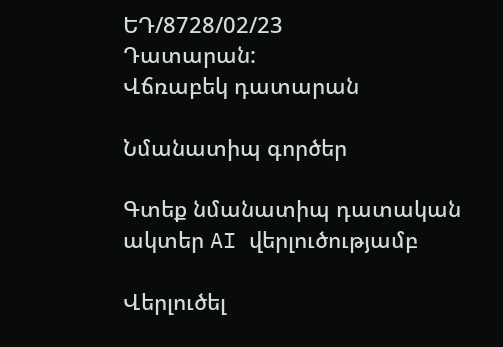ԵԴ/8728/02/23
Դատարան:
Վճռաբեկ դատարան

Նմանատիպ գործեր

Գտեք նմանատիպ դատական ակտեր AI վերլուծությամբ

Վերլուծել